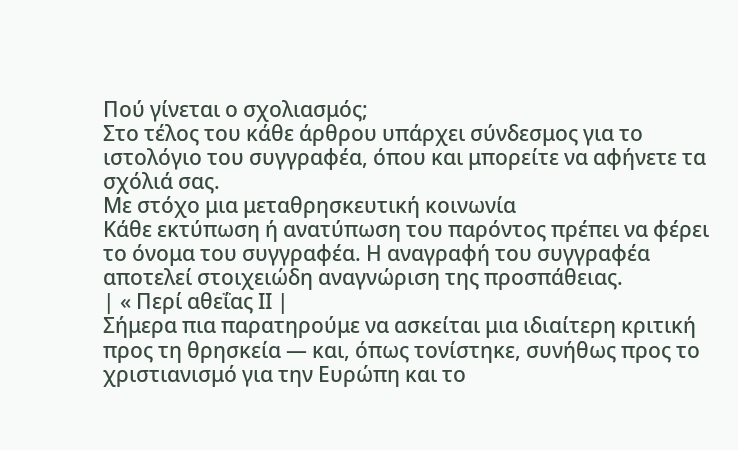Πού γίνεται ο σχολιασμός;
Στο τέλος του κάθε άρθρου υπάρχει σύνδεσμος για το ιστολόγιο του συγγραφέα, όπου και μπορείτε να αφήνετε τα σχόλιά σας.
Με στόχο μια μεταθρησκευτική κοινωνία
Κάθε εκτύπωση ή ανατύπωση του παρόντος πρέπει να φέρει το όνομα του συγγραφέα. Η αναγραφή του συγγραφέα αποτελεί στοιχειώδη αναγνώριση της προσπάθειας.
| « Περί αθεΐας ΙΙ |
Σήμερα πια παρατηρούμε να ασκείται μια ιδιαίτερη κριτική προς τη θρησκεία — και, όπως τονίστηκε, συνήθως προς το χριστιανισμό για την Ευρώπη και το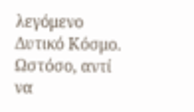λεγόμενο Δυτικό Κόσμο. Ωστόσο, αντί να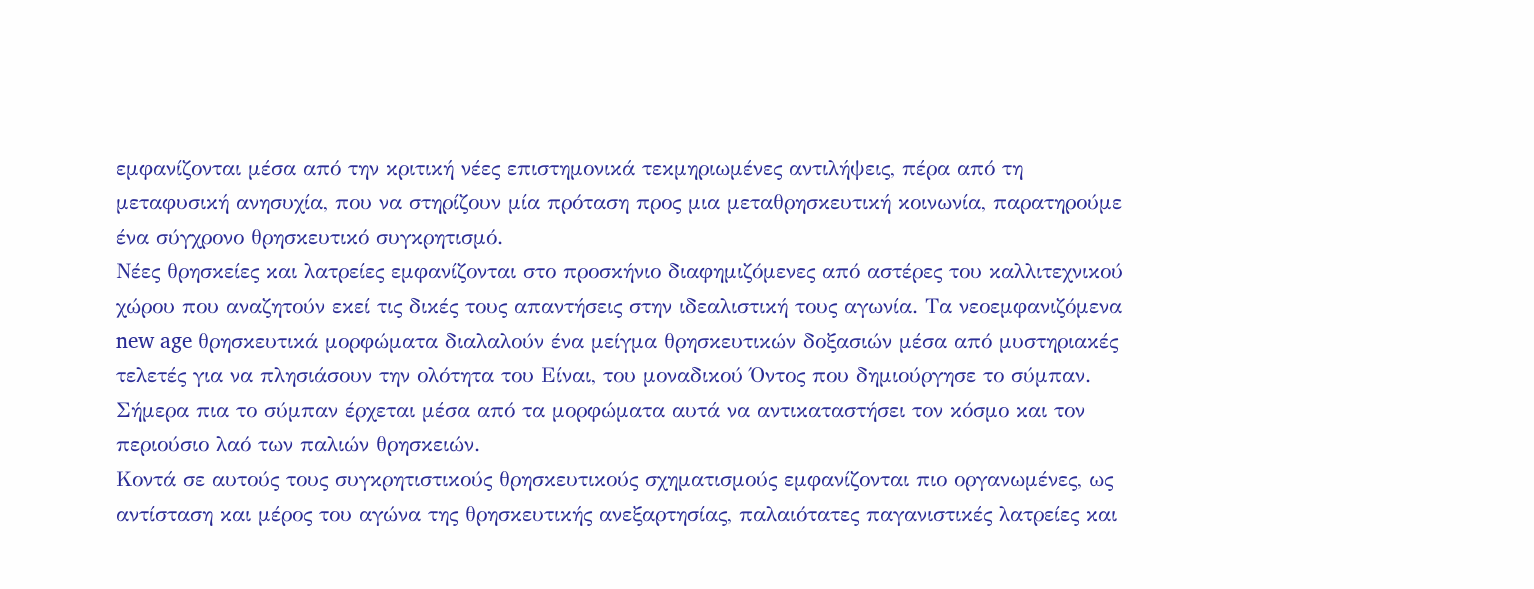εμφανίζονται μέσα από την κριτική νέες επιστημονικά τεκμηριωμένες αντιλήψεις, πέρα από τη μεταφυσική ανησυχία, που να στηρίζουν μία πρόταση προς μια μεταθρησκευτική κοινωνία, παρατηρούμε ένα σύγχρονο θρησκευτικό συγκρητισμό.
Νέες θρησκείες και λατρείες εμφανίζονται στο προσκήνιο διαφημιζόμενες από αστέρες του καλλιτεχνικού χώρου που αναζητούν εκεί τις δικές τους απαντήσεις στην ιδεαλιστική τους αγωνία. Τα νεοεμφανιζόμενα new age θρησκευτικά μορφώματα διαλαλούν ένα μείγμα θρησκευτικών δοξασιών μέσα από μυστηριακές τελετές για να πλησιάσουν την ολότητα του Είναι, του μοναδικού Όντος που δημιούργησε το σύμπαν. Σήμερα πια το σύμπαν έρχεται μέσα από τα μορφώματα αυτά να αντικαταστήσει τον κόσμο και τον περιούσιο λαό των παλιών θρησκειών.
Κοντά σε αυτούς τους συγκρητιστικούς θρησκευτικούς σχηματισμούς εμφανίζονται πιο οργανωμένες, ως αντίσταση και μέρος του αγώνα της θρησκευτικής ανεξαρτησίας, παλαιότατες παγανιστικές λατρείες και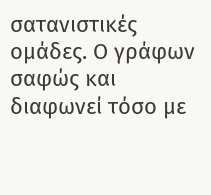σατανιστικές ομάδες. Ο γράφων σαφώς και διαφωνεί τόσο με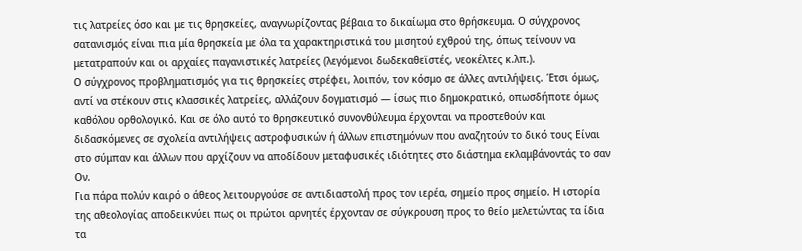τις λατρείες όσο και με τις θρησκείες, αναγνωρίζοντας βέβαια το δικαίωμα στο θρήσκευμα. Ο σύγχρονος σατανισμός είναι πια μία θρησκεία με όλα τα χαρακτηριστικά του μισητού εχθρού της, όπως τείνουν να μετατραπούν και οι αρχαίες παγανιστικές λατρείες (λεγόμενοι δωδεκαθεϊστές, νεοκέλτες κ.λπ.).
Ο σύγχρονος προβληματισμός για τις θρησκείες στρέφει, λοιπόν, τον κόσμο σε άλλες αντιλήψεις. Έτσι όμως, αντί να στέκουν στις κλασσικές λατρείες, αλλάζουν δογματισμό — ίσως πιο δημοκρατικό, οπωσδήποτε όμως καθόλου ορθολογικό. Και σε όλο αυτό το θρησκευτικό συνονθύλευμα έρχονται να προστεθούν και διδασκόμενες σε σχολεία αντιλήψεις αστροφυσικών ή άλλων επιστημόνων που αναζητούν το δικό τους Είναι στο σύμπαν και άλλων που αρχίζουν να αποδίδουν μεταφυσικές ιδιότητες στο διάστημα εκλαμβάνοντάς το σαν Ον.
Για πάρα πολύν καιρό ο άθεος λειτουργούσε σε αντιδιαστολή προς τον ιερέα, σημείο προς σημείο. Η ιστορία της αθεολογίας αποδεικνύει πως οι πρώτοι αρνητές έρχονταν σε σύγκρουση προς το θείο μελετώντας τα ίδια τα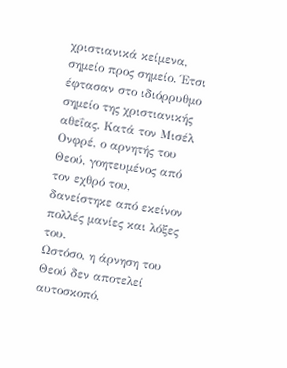χριστιανικά κείμενα, σημείο προς σημείο. Έτσι έφτασαν στο ιδιόρρυθμο σημείο της χριστιανικής αθεΐας. Κατά τον Μισέλ Ονφρέ, ο αρνητής του Θεού, γοητευμένος από τον εχθρό του, δανείστηκε από εκείνον πολλές μανίες και λόξες του.
Ωστόσο, η άρνηση του Θεού δεν αποτελεί αυτοσκοπό,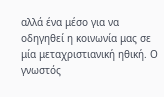αλλά ένα μέσο για να οδηγηθεί η κοινωνία μας σε μία μεταχριστιανική ηθική. Ο γνωστός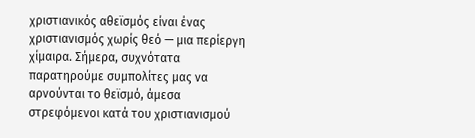χριστιανικός αθεϊσμός είναι ένας χριστιανισμός χωρίς θεό — μια περίεργη χίμαιρα. Σήμερα, συχνότατα παρατηρούμε συμπολίτες μας να αρνούνται το θεϊσμό, άμεσα στρεφόμενοι κατά του χριστιανισμού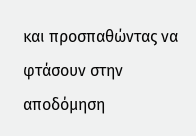και προσπαθώντας να φτάσουν στην αποδόμηση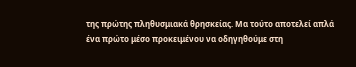της πρώτης πληθυσμιακά θρησκείας. Μα τούτο αποτελεί απλά ένα πρώτο μέσο προκειμένου να οδηγηθούμε στη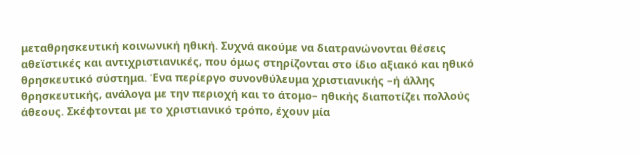μεταθρησκευτική κοινωνική ηθική. Συχνά ακούμε να διατρανώνονται θέσεις αθεϊστικές και αντιχριστιανικές, που όμως στηρίζονται στο ίδιο αξιακό και ηθικό θρησκευτικό σύστημα. Ένα περίεργο συνονθύλευμα χριστιανικής –ή άλλης θρησκευτικής, ανάλογα με την περιοχή και το άτομο– ηθικής διαποτίζει πολλούς άθεους. Σκέφτονται με το χριστιανικό τρόπο, έχουν μία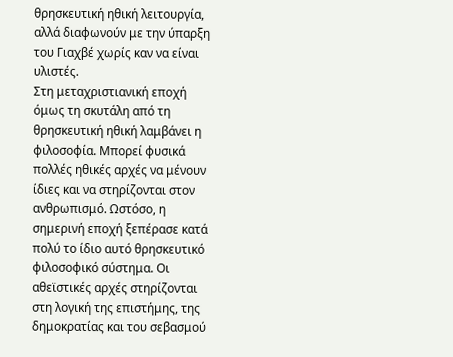θρησκευτική ηθική λειτουργία, αλλά διαφωνούν με την ύπαρξη του Γιαχβέ χωρίς καν να είναι υλιστές.
Στη μεταχριστιανική εποχή όμως τη σκυτάλη από τη θρησκευτική ηθική λαμβάνει η φιλοσοφία. Μπορεί φυσικά πολλές ηθικές αρχές να μένουν ίδιες και να στηρίζονται στον ανθρωπισμό. Ωστόσο, η σημερινή εποχή ξεπέρασε κατά πολύ το ίδιο αυτό θρησκευτικό φιλοσοφικό σύστημα. Οι αθεϊστικές αρχές στηρίζονται στη λογική της επιστήμης, της δημοκρατίας και του σεβασμού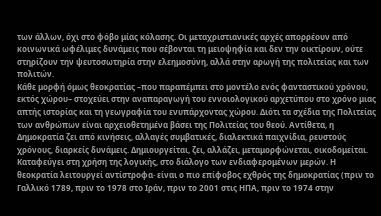των άλλων, όχι στο φόβο μίας κόλασης. Οι μεταχριστιανικές αρχές απορρέουν από κοινωνικά ωφέλιμες δυνάμεις που σέβονται τη μειοψηφία και δεν την οικτίρουν, ούτε στηρίζουν την ψευτοσωτηρία στην ελεημοσύνη, αλλά στην αρωγή της πολιτείας και των πολιτών.
Κάθε μορφή όμως θεοκρατίας –που παραπέμπει στο μοντέλο ενός φανταστικού χρόνου, εκτός χώρου– στοχεύει στην αναπαραγωγή του εννοιολογικού αρχετύπου στο χρόνο μιας απτής ιστορίας και τη γεωγραφία του ενυπάρχοντας χώρου. Διότι τα σχέδια της Πολιτείας των ανθρώπων είναι αρχειοθετημένα βάσει της Πολιτείας του θεού. Αντίθετα, η Δημοκρατία ζει από κινήσεις, αλλαγές συμβατικές, διαλεκτικά παιχνίδια, ρευστούς χρόνους, διαρκείς δυνάμεις. Δημιουργείται, ζει, αλλάζει, μεταμορφώνεται, οικοδομείται. Καταφεύγει στη χρήση της λογικής, στο διάλογο των ενδιαφερομένων μερών. Η θεοκρατία λειτουργεί αντίστροφα· είναι ο πιο επίφοβος εχθρός της δημοκρατίας (πριν το Γαλλικό 1789, πριν το 1978 στο Ιράν, πριν το 2001 στις ΗΠΑ, πριν το 1974 στην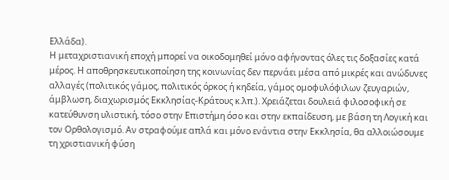Ελλάδα).
Η μεταχριστιανική εποχή μπορεί να οικοδομηθεί μόνο αφήνοντας όλες τις δοξασίες κατά μέρος. Η αποθρησκευτικοποίηση της κοινωνίας δεν περνάει μέσα από μικρές και ανώδυνες αλλαγές (πολιτικός γάμος, πολιτικός όρκος ή κηδεία, γάμος ομοφυλόφιλων ζευγαριών, άμβλωση, διαχωρισμός Εκκλησίας-Κράτους κ.λπ.). Χρειάζεται δουλειά φιλοσοφική σε κατεύθυνση υλιστική, τόσο στην Επιστήμη όσο και στην εκπαίδευση, με βάση τη Λογική και τον Ορθολογισμό. Αν στραφούμε απλά και μόνο ενάντια στην Εκκλησία, θα αλλοιώσουμε τη χριστιανική φύση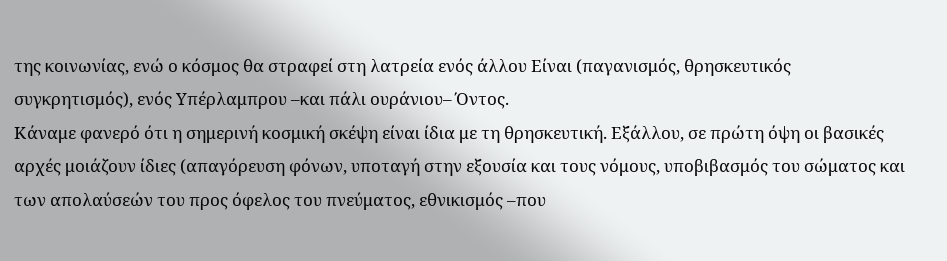της κοινωνίας, ενώ ο κόσμος θα στραφεί στη λατρεία ενός άλλου Είναι (παγανισμός, θρησκευτικός συγκρητισμός), ενός Υπέρλαμπρου –και πάλι ουράνιου– Όντος.
Κάναμε φανερό ότι η σημερινή κοσμική σκέψη είναι ίδια με τη θρησκευτική. Εξάλλου, σε πρώτη όψη οι βασικές αρχές μοιάζουν ίδιες (απαγόρευση φόνων, υποταγή στην εξουσία και τους νόμους, υποβιβασμός του σώματος και των απολαύσεών του προς όφελος του πνεύματος, εθνικισμός –που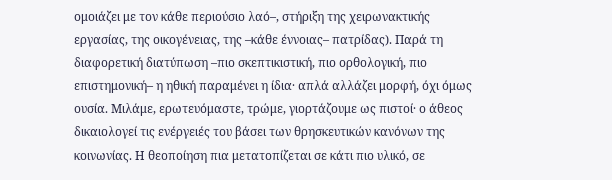ομοιάζει με τον κάθε περιούσιο λαό–, στήριξη της χειρωνακτικής εργασίας, της οικογένειας, της –κάθε έννοιας– πατρίδας). Παρά τη διαφορετική διατύπωση –πιο σκεπτικιστική, πιο ορθολογική, πιο επιστημονική– η ηθική παραμένει η ίδια· απλά αλλάζει μορφή, όχι όμως ουσία. Μιλάμε, ερωτευόμαστε, τρώμε, γιορτάζουμε ως πιστοί· ο άθεος δικαιολογεί τις ενέργειές του βάσει των θρησκευτικών κανόνων της κοινωνίας. Η θεοποίηση πια μετατοπίζεται σε κάτι πιο υλικό, σε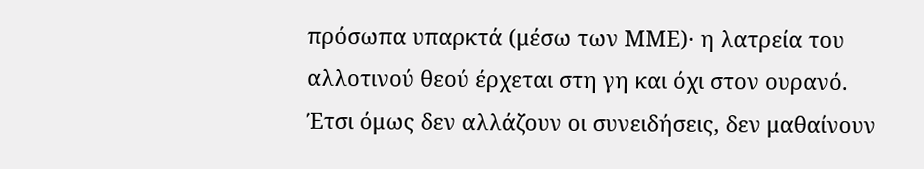πρόσωπα υπαρκτά (μέσω των ΜΜΕ)· η λατρεία του αλλοτινού θεού έρχεται στη γη και όχι στον ουρανό. Έτσι όμως δεν αλλάζουν οι συνειδήσεις, δεν μαθαίνουν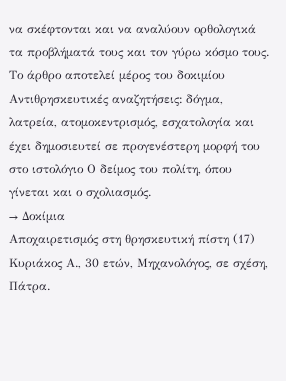να σκέφτονται και να αναλύουν ορθολογικά τα προβλήματά τους και τον γύρω κόσμο τους.
Το άρθρο αποτελεί μέρος του δοκιμίου Αντιθρησκευτικές αναζητήσεις: δόγμα, λατρεία, ατομοκεντρισμός, εσχατολογία και έχει δημοσιευτεί σε προγενέστερη μορφή του στο ιστολόγιο Ο δείμος του πολίτη, όπου γίνεται και ο σχολιασμός.
→ Δοκίμια
Αποχαιρετισμός στη θρησκευτική πίστη (17)
Κυριάκος Α., 30 ετών, Μηχανολόγος, σε σχέση, Πάτρα.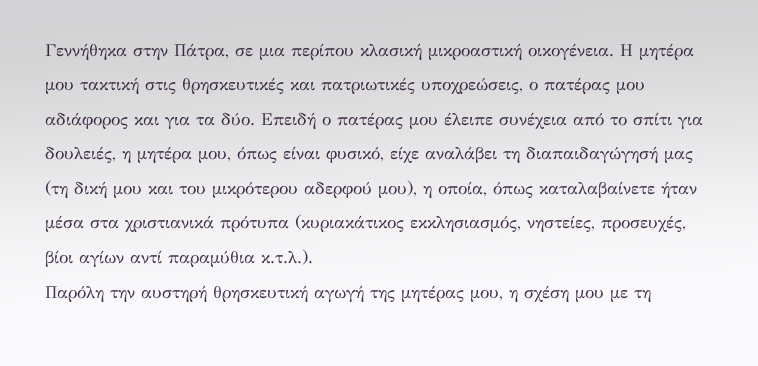Γεννήθηκα στην Πάτρα, σε μια περίπου κλασική μικροαστική οικογένεια. Η μητέρα μου τακτική στις θρησκευτικές και πατριωτικές υποχρεώσεις, ο πατέρας μου αδιάφορος και για τα δύο. Επειδή ο πατέρας μου έλειπε συνέχεια από το σπίτι για δουλειές, η μητέρα μου, όπως είναι φυσικό, είχε αναλάβει τη διαπαιδαγώγησή μας (τη δική μου και του μικρότερου αδερφού μου), η οποία, όπως καταλαβαίνετε ήταν μέσα στα χριστιανικά πρότυπα (κυριακάτικος εκκλησιασμός, νηστείες, προσευχές, βίοι αγίων αντί παραμύθια κ.τ.λ.).
Παρόλη την αυστηρή θρησκευτική αγωγή της μητέρας μου, η σχέση μου με τη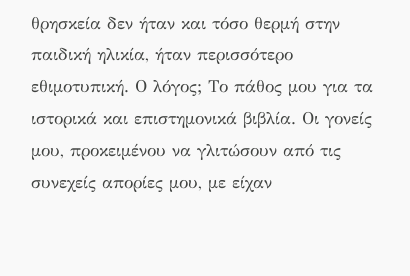θρησκεία δεν ήταν και τόσο θερμή στην παιδική ηλικία, ήταν περισσότερο εθιμοτυπική. Ο λόγος; Το πάθος μου για τα ιστορικά και επιστημονικά βιβλία. Οι γονείς μου, προκειμένου να γλιτώσουν από τις συνεχείς απορίες μου, με είχαν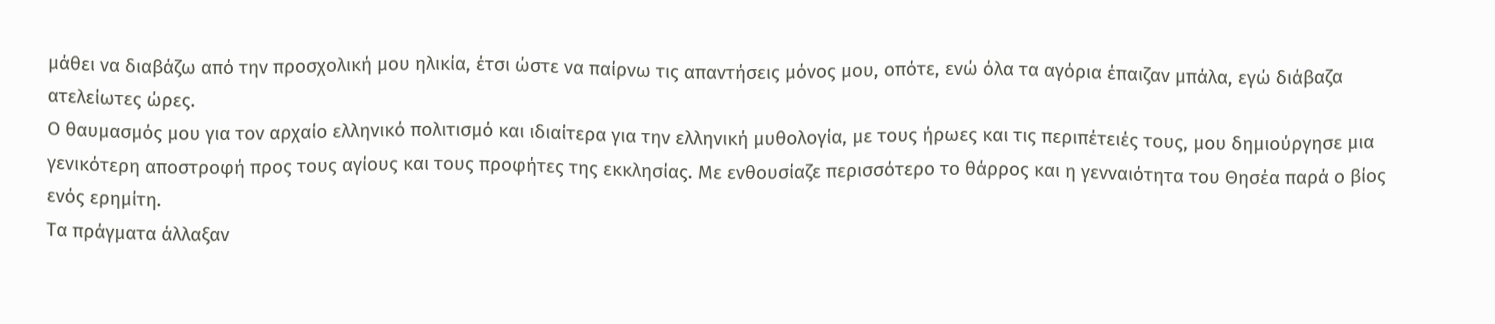μάθει να διαβάζω από την προσχολική μου ηλικία, έτσι ώστε να παίρνω τις απαντήσεις μόνος μου, οπότε, ενώ όλα τα αγόρια έπαιζαν μπάλα, εγώ διάβαζα ατελείωτες ώρες.
Ο θαυμασμός μου για τον αρχαίο ελληνικό πολιτισμό και ιδιαίτερα για την ελληνική μυθολογία, με τους ήρωες και τις περιπέτειές τους, μου δημιούργησε μια γενικότερη αποστροφή προς τους αγίους και τους προφήτες της εκκλησίας. Με ενθουσίαζε περισσότερο το θάρρος και η γενναιότητα του Θησέα παρά ο βίος ενός ερημίτη.
Τα πράγματα άλλαξαν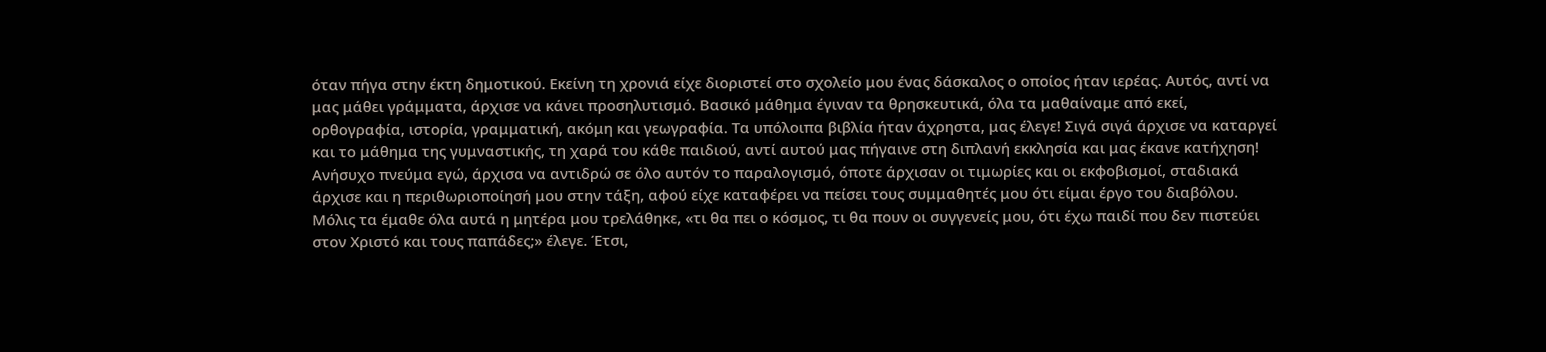όταν πήγα στην έκτη δημοτικού. Εκείνη τη χρονιά είχε διοριστεί στο σχολείο μου ένας δάσκαλος ο οποίος ήταν ιερέας. Αυτός, αντί να μας μάθει γράμματα, άρχισε να κάνει προσηλυτισμό. Βασικό μάθημα έγιναν τα θρησκευτικά, όλα τα μαθαίναμε από εκεί, ορθογραφία, ιστορία, γραμματική, ακόμη και γεωγραφία. Τα υπόλοιπα βιβλία ήταν άχρηστα, μας έλεγε! Σιγά σιγά άρχισε να καταργεί και το μάθημα της γυμναστικής, τη χαρά του κάθε παιδιού, αντί αυτού μας πήγαινε στη διπλανή εκκλησία και μας έκανε κατήχηση!
Ανήσυχο πνεύμα εγώ, άρχισα να αντιδρώ σε όλο αυτόν το παραλογισμό, όποτε άρχισαν οι τιμωρίες και οι εκφοβισμοί, σταδιακά άρχισε και η περιθωριοποίησή μου στην τάξη, αφού είχε καταφέρει να πείσει τους συμμαθητές μου ότι είμαι έργο του διαβόλου. Μόλις τα έμαθε όλα αυτά η μητέρα μου τρελάθηκε, «τι θα πει ο κόσμος, τι θα πουν οι συγγενείς μου, ότι έχω παιδί που δεν πιστεύει στον Χριστό και τους παπάδες;» έλεγε. Έτσι,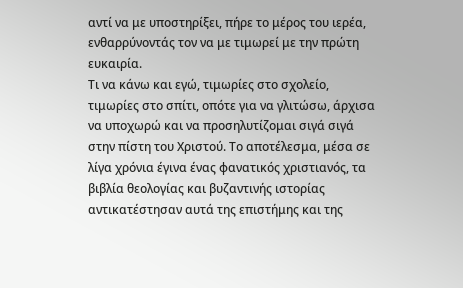αντί να με υποστηρίξει, πήρε το μέρος του ιερέα, ενθαρρύνοντάς τον να με τιμωρεί με την πρώτη ευκαιρία.
Τι να κάνω και εγώ, τιμωρίες στο σχολείο, τιμωρίες στο σπίτι, οπότε για να γλιτώσω, άρχισα να υποχωρώ και να προσηλυτίζομαι σιγά σιγά στην πίστη του Χριστού. Το αποτέλεσμα, μέσα σε λίγα χρόνια έγινα ένας φανατικός χριστιανός, τα βιβλία θεολογίας και βυζαντινής ιστορίας αντικατέστησαν αυτά της επιστήμης και της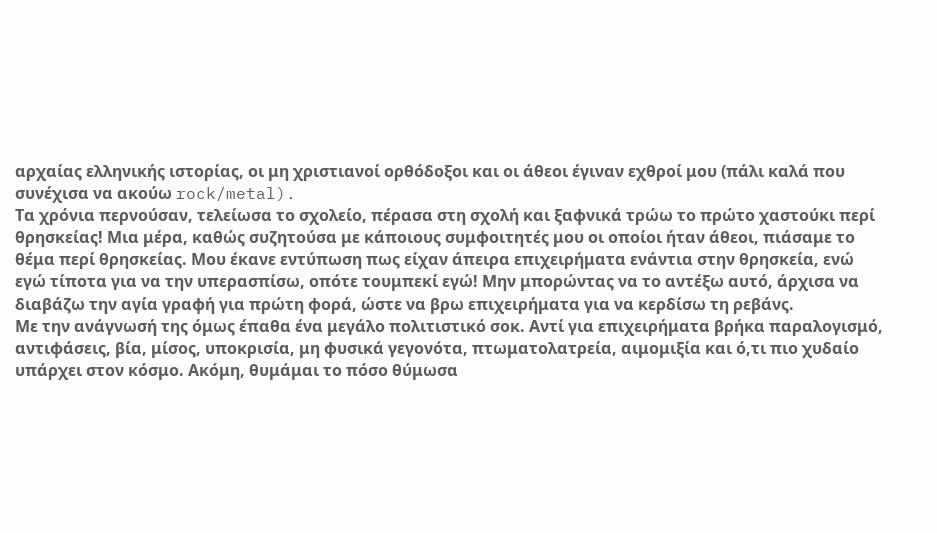αρχαίας ελληνικής ιστορίας, οι μη χριστιανοί ορθόδοξοι και οι άθεοι έγιναν εχθροί μου (πάλι καλά που συνέχισα να ακούω rock/metal).
Τα χρόνια περνούσαν, τελείωσα το σχολείο, πέρασα στη σχολή και ξαφνικά τρώω το πρώτο χαστούκι περί θρησκείας! Μια μέρα, καθώς συζητούσα με κάποιους συμφοιτητές μου οι οποίοι ήταν άθεοι, πιάσαμε το θέμα περί θρησκείας. Μου έκανε εντύπωση πως είχαν άπειρα επιχειρήματα ενάντια στην θρησκεία, ενώ εγώ τίποτα για να την υπερασπίσω, οπότε τουμπεκί εγώ! Μην μπορώντας να το αντέξω αυτό, άρχισα να διαβάζω την αγία γραφή για πρώτη φορά, ώστε να βρω επιχειρήματα για να κερδίσω τη ρεβάνς.
Με την ανάγνωσή της όμως έπαθα ένα μεγάλο πολιτιστικό σοκ. Αντί για επιχειρήματα βρήκα παραλογισμό, αντιφάσεις, βία, μίσος, υποκρισία, μη φυσικά γεγονότα, πτωματολατρεία, αιμομιξία και ό,τι πιο χυδαίο υπάρχει στον κόσμο. Ακόμη, θυμάμαι το πόσο θύμωσα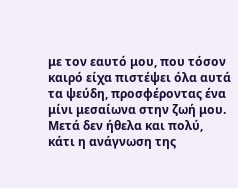με τον εαυτό μου, που τόσον καιρό είχα πιστέψει όλα αυτά τα ψεύδη, προσφέροντας ένα μίνι μεσαίωνα στην ζωή μου.
Μετά δεν ήθελα και πολύ, κάτι η ανάγνωση της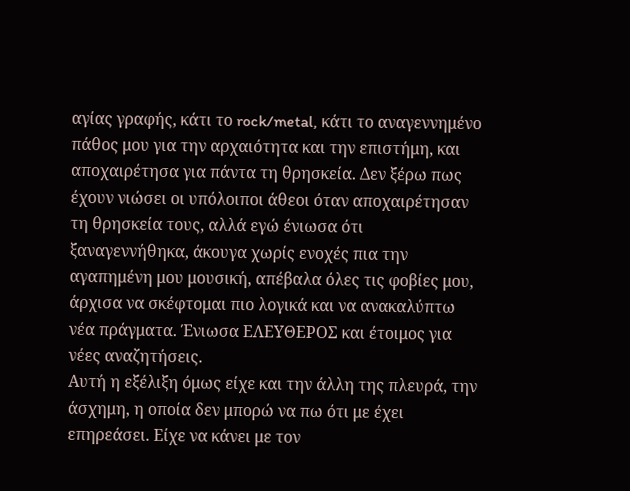αγίας γραφής, κάτι το rock/metal, κάτι το αναγεννημένο πάθος μου για την αρχαιότητα και την επιστήμη, και αποχαιρέτησα για πάντα τη θρησκεία. Δεν ξέρω πως έχουν νιώσει οι υπόλοιποι άθεοι όταν αποχαιρέτησαν τη θρησκεία τους, αλλά εγώ ένιωσα ότι ξαναγεννήθηκα, άκουγα χωρίς ενοχές πια την αγαπημένη μου μουσική, απέβαλα όλες τις φοβίες μου, άρχισα να σκέφτομαι πιο λογικά και να ανακαλύπτω νέα πράγματα. Ένιωσα ΕΛΕΥΘΕΡΟΣ και έτοιμος για νέες αναζητήσεις.
Αυτή η εξέλιξη όμως είχε και την άλλη της πλευρά, την άσχημη, η οποία δεν μπορώ να πω ότι με έχει επηρεάσει. Είχε να κάνει με τον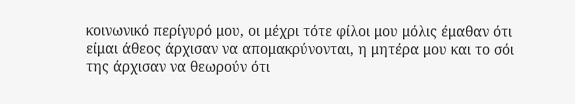κοινωνικό περίγυρό μου, οι μέχρι τότε φίλοι μου μόλις έμαθαν ότι είμαι άθεος άρχισαν να απομακρύνονται, η μητέρα μου και το σόι της άρχισαν να θεωρούν ότι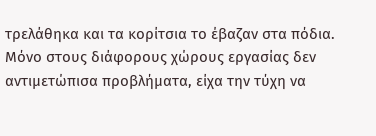τρελάθηκα και τα κορίτσια το έβαζαν στα πόδια.
Μόνο στους διάφορους χώρους εργασίας δεν αντιμετώπισα προβλήματα, είχα την τύχη να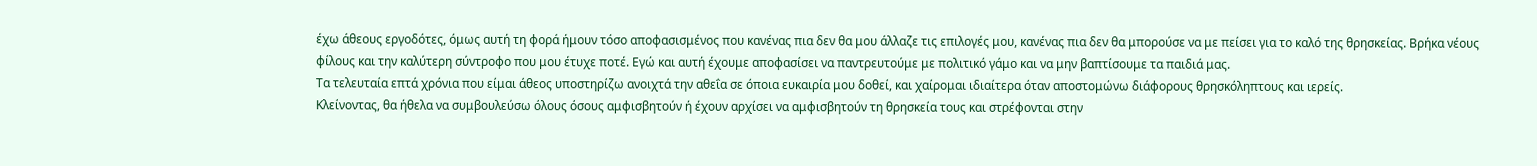έχω άθεους εργοδότες, όμως αυτή τη φορά ήμουν τόσο αποφασισμένος που κανένας πια δεν θα μου άλλαζε τις επιλογές μου, κανένας πια δεν θα μπορούσε να με πείσει για το καλό της θρησκείας. Βρήκα νέους φίλους και την καλύτερη σύντροφο που μου έτυχε ποτέ. Εγώ και αυτή έχουμε αποφασίσει να παντρευτούμε με πολιτικό γάμο και να μην βαπτίσουμε τα παιδιά μας.
Τα τελευταία επτά χρόνια που είμαι άθεος υποστηρίζω ανοιχτά την αθεΐα σε όποια ευκαιρία μου δοθεί, και χαίρομαι ιδιαίτερα όταν αποστομώνω διάφορους θρησκόληπτους και ιερείς.
Κλείνοντας, θα ήθελα να συμβουλεύσω όλους όσους αμφισβητούν ή έχουν αρχίσει να αμφισβητούν τη θρησκεία τους και στρέφονται στην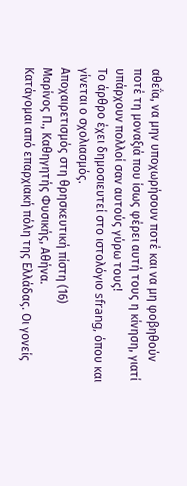αθεΐα, να μην υποχωρήσουν ποτέ και να μη φοβηθούν ποτέ τη μοναξιά που ίσως φέρει αυτή τους η κίνηση, γιατί υπάρχουν πολλοί σαν αυτούς γύρω τους!
Το άρθρο έχει δημοσιευτεί στο ιστολόγιο sfrang, όπου και γίνεται ο σχολιασμός.
Αποχαιρετισμός στη θρησκευτική πίστη (16)
Μαρίνος Π., Καθηγητής Φυσικής, Αθήνα.
Κατάγομαι από επαρχιακή πόλη της Ελλάδας. Οι γονείς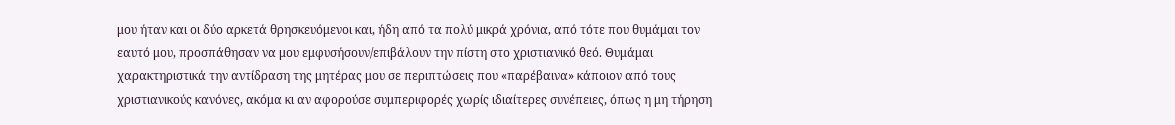μου ήταν και οι δύο αρκετά θρησκευόμενοι και, ήδη από τα πολύ μικρά χρόνια, από τότε που θυμάμαι τον εαυτό μου, προσπάθησαν να μου εμφυσήσουν/επιβάλουν την πίστη στο χριστιανικό θεό. Θυμάμαι χαρακτηριστικά την αντίδραση της μητέρας μου σε περιπτώσεις που «παρέβαινα» κάποιον από τους χριστιανικούς κανόνες, ακόμα κι αν αφορούσε συμπεριφορές χωρίς ιδιαίτερες συνέπειες, όπως η μη τήρηση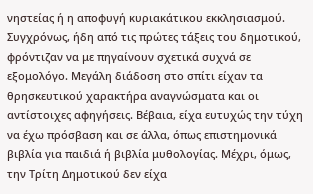νηστείας ή η αποφυγή κυριακάτικου εκκλησιασμού.
Συγχρόνως, ήδη από τις πρώτες τάξεις του δημοτικού, φρόντιζαν να με πηγαίνουν σχετικά συχνά σε εξομολόγο. Μεγάλη διάδοση στο σπίτι είχαν τα θρησκευτικού χαρακτήρα αναγνώσματα και οι αντίστοιχες αφηγήσεις. Βέβαια, είχα ευτυχώς την τύχη να έχω πρόσβαση και σε άλλα, όπως επιστημονικά βιβλία για παιδιά ή βιβλία μυθολογίας. Μέχρι, όμως, την Τρίτη Δημοτικού δεν είχα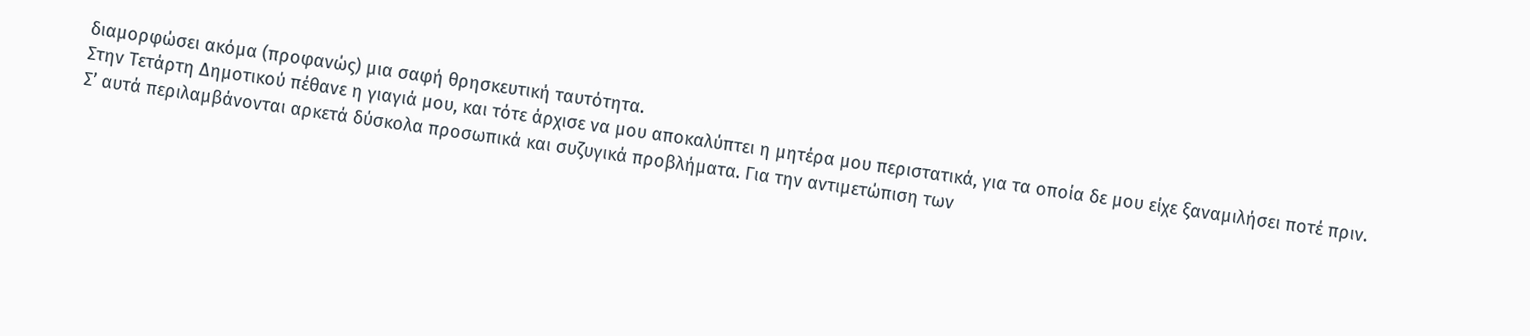διαμορφώσει ακόμα (προφανώς) μια σαφή θρησκευτική ταυτότητα.
Στην Τετάρτη Δημοτικού πέθανε η γιαγιά μου, και τότε άρχισε να μου αποκαλύπτει η μητέρα μου περιστατικά, για τα οποία δε μου είχε ξαναμιλήσει ποτέ πριν. Σ’ αυτά περιλαμβάνονται αρκετά δύσκολα προσωπικά και συζυγικά προβλήματα. Για την αντιμετώπιση των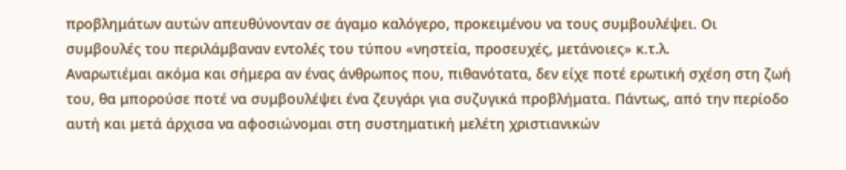προβλημάτων αυτών απευθύνονταν σε άγαμο καλόγερο, προκειμένου να τους συμβουλέψει. Οι συμβουλές του περιλάμβαναν εντολές του τύπου «νηστεία, προσευχές, μετάνοιες» κ.τ.λ.
Αναρωτιέμαι ακόμα και σήμερα αν ένας άνθρωπος που, πιθανότατα, δεν είχε ποτέ ερωτική σχέση στη ζωή του, θα μπορούσε ποτέ να συμβουλέψει ένα ζευγάρι για συζυγικά προβλήματα. Πάντως, από την περίοδο αυτή και μετά άρχισα να αφοσιώνομαι στη συστηματική μελέτη χριστιανικών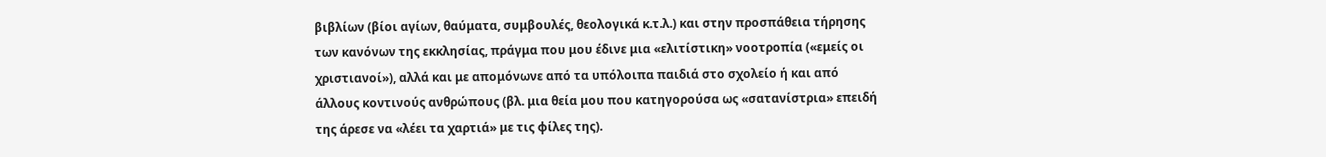βιβλίων (βίοι αγίων, θαύματα, συμβουλές, θεολογικά κ.τ.λ.) και στην προσπάθεια τήρησης των κανόνων της εκκλησίας, πράγμα που μου έδινε μια «ελιτίστικη» νοοτροπία («εμείς οι χριστιανοί»), αλλά και με απομόνωνε από τα υπόλοιπα παιδιά στο σχολείο ή και από άλλους κοντινούς ανθρώπους (βλ. μια θεία μου που κατηγορούσα ως «σατανίστρια» επειδή της άρεσε να «λέει τα χαρτιά» με τις φίλες της).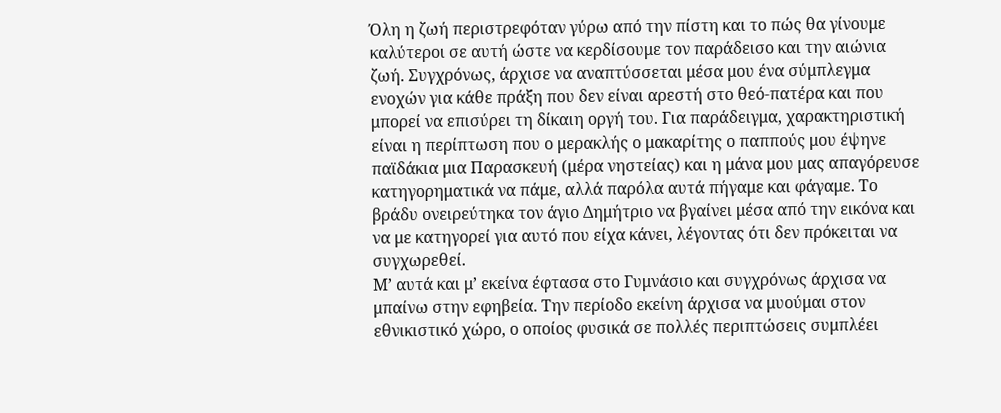Όλη η ζωή περιστρεφόταν γύρω από την πίστη και το πώς θα γίνουμε καλύτεροι σε αυτή ώστε να κερδίσουμε τον παράδεισο και την αιώνια ζωή. Συγχρόνως, άρχισε να αναπτύσσεται μέσα μου ένα σύμπλεγμα ενοχών για κάθε πράξη που δεν είναι αρεστή στο θεό-πατέρα και που μπορεί να επισύρει τη δίκαιη οργή του. Για παράδειγμα, χαρακτηριστική είναι η περίπτωση που ο μερακλής ο μακαρίτης ο παππούς μου έψηνε παϊδάκια μια Παρασκευή (μέρα νηστείας) και η μάνα μου μας απαγόρευσε κατηγορηματικά να πάμε, αλλά παρόλα αυτά πήγαμε και φάγαμε. Το βράδυ ονειρεύτηκα τον άγιο Δημήτριο να βγαίνει μέσα από την εικόνα και να με κατηγορεί για αυτό που είχα κάνει, λέγοντας ότι δεν πρόκειται να συγχωρεθεί.
Μ’ αυτά και μ’ εκείνα έφτασα στο Γυμνάσιο και συγχρόνως άρχισα να μπαίνω στην εφηβεία. Την περίοδο εκείνη άρχισα να μυούμαι στον εθνικιστικό χώρο, ο οποίος φυσικά σε πολλές περιπτώσεις συμπλέει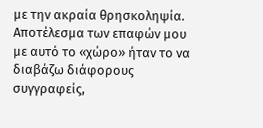με την ακραία θρησκοληψία. Αποτέλεσμα των επαφών μου με αυτό το «χώρο» ήταν το να διαβάζω διάφορους συγγραφείς,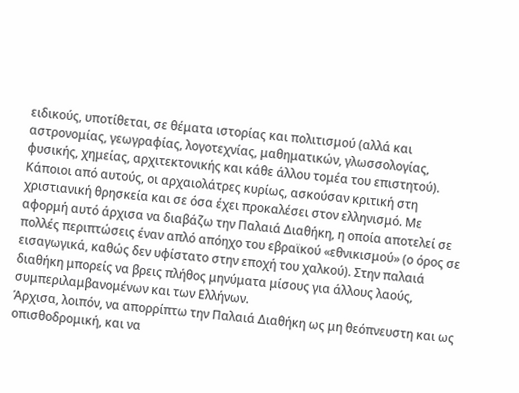ειδικούς, υποτίθεται, σε θέματα ιστορίας και πολιτισμού (αλλά και αστρονομίας, γεωγραφίας, λογοτεχνίας, μαθηματικών, γλωσσολογίας, φυσικής, χημείας, αρχιτεκτονικής και κάθε άλλου τομέα του επιστητού).
Κάποιοι από αυτούς, οι αρχαιολάτρες κυρίως, ασκούσαν κριτική στη χριστιανική θρησκεία και σε όσα έχει προκαλέσει στον ελληνισμό. Με αφορμή αυτό άρχισα να διαβάζω την Παλαιά Διαθήκη, η οποία αποτελεί σε πολλές περιπτώσεις έναν απλό απόηχο του εβραϊκού «εθνικισμού» (ο όρος σε εισαγωγικά, καθώς δεν υφίστατο στην εποχή του χαλκού). Στην παλαιά διαθήκη μπορείς να βρεις πλήθος μηνύματα μίσους για άλλους λαούς, συμπεριλαμβανομένων και των Ελλήνων.
Άρχισα, λοιπόν, να απορρίπτω την Παλαιά Διαθήκη ως μη θεόπνευστη και ως οπισθοδρομική, και να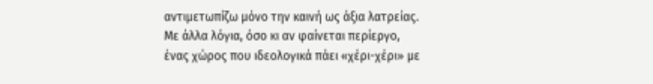αντιμετωπίζω μόνο την καινή ως άξια λατρείας. Με άλλα λόγια, όσο κι αν φαίνεται περίεργο, ένας χώρος που ιδεολογικά πάει «χέρι-χέρι» με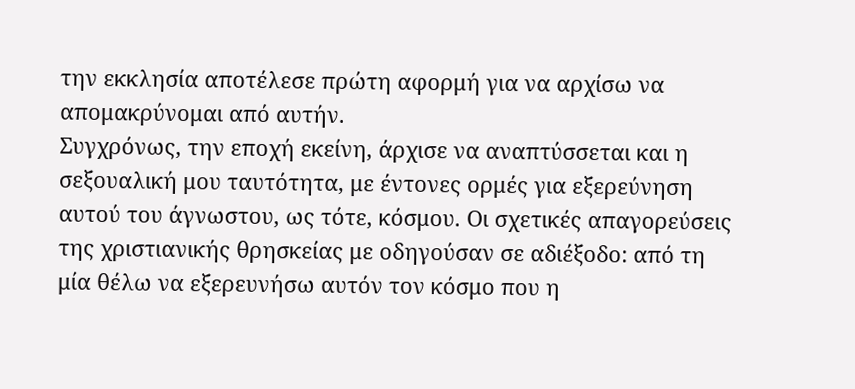την εκκλησία αποτέλεσε πρώτη αφορμή για να αρχίσω να απομακρύνομαι από αυτήν.
Συγχρόνως, την εποχή εκείνη, άρχισε να αναπτύσσεται και η σεξουαλική μου ταυτότητα, με έντονες ορμές για εξερεύνηση αυτού του άγνωστου, ως τότε, κόσμου. Οι σχετικές απαγορεύσεις της χριστιανικής θρησκείας με οδηγούσαν σε αδιέξοδο: από τη μία θέλω να εξερευνήσω αυτόν τον κόσμο που η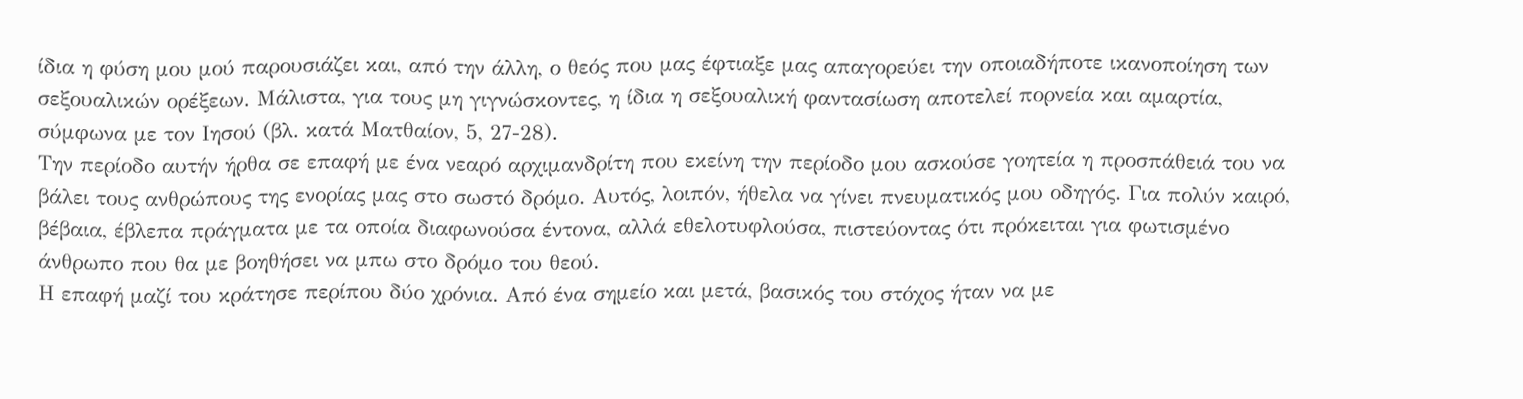ίδια η φύση μου μού παρουσιάζει και, από την άλλη, ο θεός που μας έφτιαξε μας απαγορεύει την οποιαδήποτε ικανοποίηση των σεξουαλικών ορέξεων. Μάλιστα, για τους μη γιγνώσκοντες, η ίδια η σεξουαλική φαντασίωση αποτελεί πορνεία και αμαρτία, σύμφωνα με τον Ιησού (βλ. κατά Ματθαίον, 5, 27-28).
Την περίοδο αυτήν ήρθα σε επαφή με ένα νεαρό αρχιμανδρίτη που εκείνη την περίοδο μου ασκούσε γοητεία η προσπάθειά του να βάλει τους ανθρώπους της ενορίας μας στο σωστό δρόμο. Αυτός, λοιπόν, ήθελα να γίνει πνευματικός μου οδηγός. Για πολύν καιρό, βέβαια, έβλεπα πράγματα με τα οποία διαφωνούσα έντονα, αλλά εθελοτυφλούσα, πιστεύοντας ότι πρόκειται για φωτισμένο άνθρωπο που θα με βοηθήσει να μπω στο δρόμο του θεού.
Η επαφή μαζί του κράτησε περίπου δύο χρόνια. Από ένα σημείο και μετά, βασικός του στόχος ήταν να με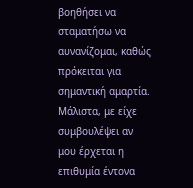βοηθήσει να σταματήσω να αυνανίζομαι, καθώς πρόκειται για σημαντική αμαρτία. Μάλιστα, με είχε συμβουλέψει αν μου έρχεται η επιθυμία έντονα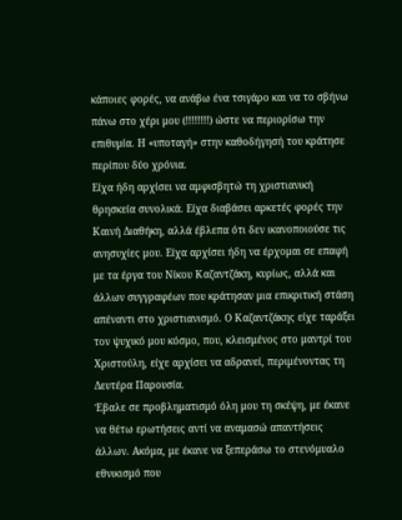κάποιες φορές, να ανάβω ένα τσιγάρο και να το σβήνω πάνω στο χέρι μου (!!!!!!!!) ώστε να περιορίσω την επιθυμία. Η «υποταγή» στην καθοδήγησή του κράτησε περίπου δύο χρόνια.
Είχα ήδη αρχίσει να αμφισβητώ τη χριστιανική θρησκεία συνολικά. Είχα διαβάσει αρκετές φορές την Καινή Διαθήκη, αλλά έβλεπα ότι δεν ικανοποιούσε τις ανησυχίες μου. Είχα αρχίσει ήδη να έρχομαι σε επαφή με τα έργα του Νίκου Καζαντζάκη, κυρίως, αλλά και άλλων συγγραφέων που κράτησαν μια επικριτική στάση απέναντι στο χριστιανισμό. Ο Καζαντζάκης είχε ταράξει τον ψυχικό μου κόσμο, που, κλεισμένος στο μαντρί του Χριστούλη, είχε αρχίσει να αδρανεί, περιμένοντας τη Δευτέρα Παρουσία.
Έβαλε σε προβληματισμό όλη μου τη σκέψη, με έκανε να θέτω ερωτήσεις αντί να αναμασώ απαντήσεις άλλων. Ακόμα, με έκανε να ξεπεράσω το στενόμυαλο εθνικισμό που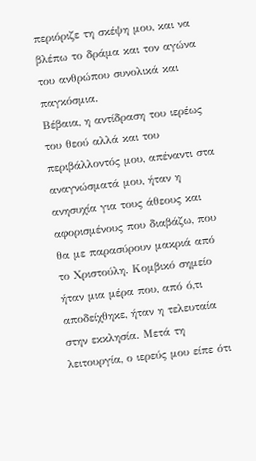περιόριζε τη σκέψη μου, και να βλέπω το δράμα και τον αγώνα του ανθρώπου συνολικά και παγκόσμια.
Βέβαια, η αντίδραση του ιερέως του θεού αλλά και του περιβάλλοντός μου, απέναντι στα αναγνώσματά μου, ήταν η ανησυχία για τους άθεους και αφορισμένους που διαβάζω, που θα με παρασύρουν μακριά από το Χριστούλη. Κομβικό σημείο ήταν μια μέρα που, από ό,τι αποδείχθηκε, ήταν η τελευταία στην εκκλησία. Μετά τη λειτουργία, ο ιερεύς μου είπε ότι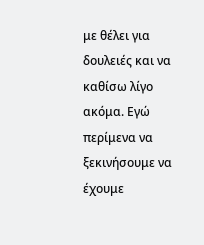με θέλει για δουλειές και να καθίσω λίγο ακόμα. Εγώ περίμενα να ξεκινήσουμε να έχουμε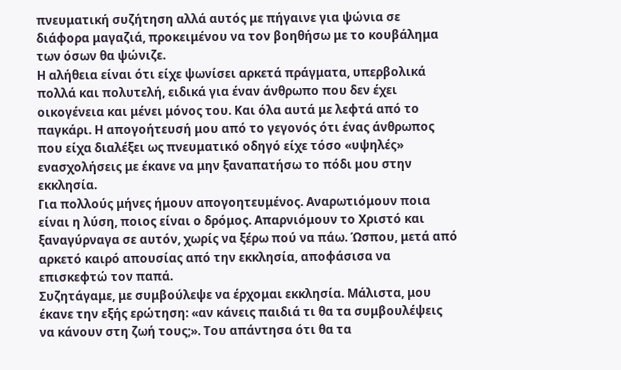πνευματική συζήτηση αλλά αυτός με πήγαινε για ψώνια σε διάφορα μαγαζιά, προκειμένου να τον βοηθήσω με το κουβάλημα των όσων θα ψώνιζε.
Η αλήθεια είναι ότι είχε ψωνίσει αρκετά πράγματα, υπερβολικά πολλά και πολυτελή, ειδικά για έναν άνθρωπο που δεν έχει οικογένεια και μένει μόνος του. Και όλα αυτά με λεφτά από το παγκάρι. Η απογοήτευσή μου από το γεγονός ότι ένας άνθρωπος που είχα διαλέξει ως πνευματικό οδηγό είχε τόσο «υψηλές» ενασχολήσεις με έκανε να μην ξαναπατήσω το πόδι μου στην εκκλησία.
Για πολλούς μήνες ήμουν απογοητευμένος. Αναρωτιόμουν ποια είναι η λύση, ποιος είναι ο δρόμος. Απαρνιόμουν το Χριστό και ξαναγύρναγα σε αυτόν, χωρίς να ξέρω πού να πάω. Ώσπου, μετά από αρκετό καιρό απουσίας από την εκκλησία, αποφάσισα να επισκεφτώ τον παπά.
Συζητάγαμε, με συμβούλεψε να έρχομαι εκκλησία. Μάλιστα, μου έκανε την εξής ερώτηση: «αν κάνεις παιδιά τι θα τα συμβουλέψεις να κάνουν στη ζωή τους;». Του απάντησα ότι θα τα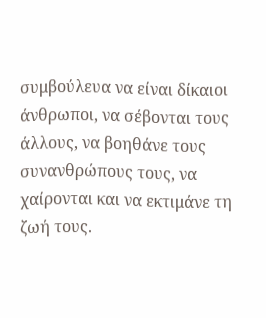συμβούλευα να είναι δίκαιοι άνθρωποι, να σέβονται τους άλλους, να βοηθάνε τους συνανθρώπους τους, να χαίρονται και να εκτιμάνε τη ζωή τους.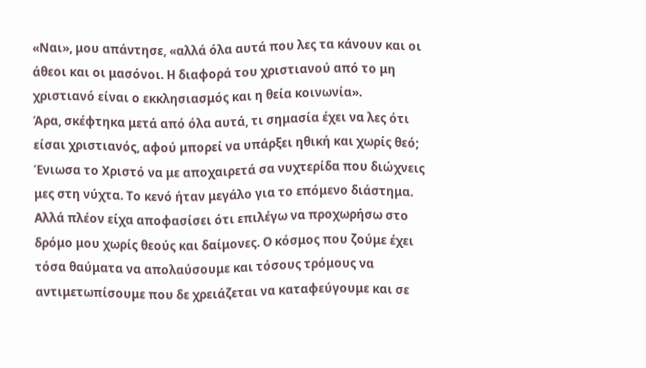«Ναι», μου απάντησε, «αλλά όλα αυτά που λες τα κάνουν και οι άθεοι και οι μασόνοι. Η διαφορά του χριστιανού από το μη χριστιανό είναι ο εκκλησιασμός και η θεία κοινωνία».
Άρα, σκέφτηκα μετά από όλα αυτά, τι σημασία έχει να λες ότι είσαι χριστιανός, αφού μπορεί να υπάρξει ηθική και χωρίς θεό; Ένιωσα το Χριστό να με αποχαιρετά σα νυχτερίδα που διώχνεις μες στη νύχτα. Το κενό ήταν μεγάλο για το επόμενο διάστημα. Αλλά πλέον είχα αποφασίσει ότι επιλέγω να προχωρήσω στο δρόμο μου χωρίς θεούς και δαίμονες. Ο κόσμος που ζούμε έχει τόσα θαύματα να απολαύσουμε και τόσους τρόμους να αντιμετωπίσουμε που δε χρειάζεται να καταφεύγουμε και σε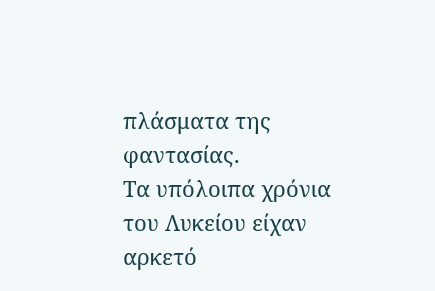πλάσματα της φαντασίας.
Τα υπόλοιπα χρόνια του Λυκείου είχαν αρκετό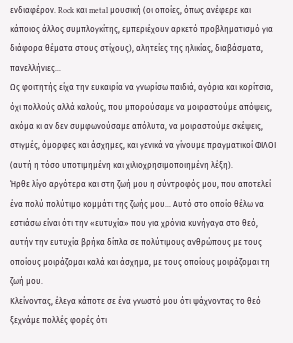ενδιαφέρον. Rock και metal μουσική (οι οποίες, όπως ανέφερε και κάποιος άλλος συμπλογκίτης, εμπεριέχουν αρκετό προβληματισμό για διάφορα θέματα στους στίχους), αλητείες της ηλικίας, διαβάσματα, πανελλήνιες…
Ως φοιτητής είχα την ευκαιρία να γνωρίσω παιδιά, αγόρια και κορίτσια, όχι πολλούς αλλά καλούς, που μπορούσαμε να μοιραστούμε απόψεις, ακόμα κι αν δεν συμφωνούσαμε απόλυτα, να μοιραστούμε σκέψεις, στιγμές, όμορφες και άσχημες, και γενικά να γίνουμε πραγματικοί ΦΙΛΟΙ (αυτή η τόσο υποτιμημένη και χιλιοχρησιμοποιημένη λέξη).
Ήρθε λίγο αργότερα και στη ζωή μου η σύντροφός μου, που αποτελεί ένα πολύ πολύτιμο κομμάτι της ζωής μου… Αυτό στο οποίο θέλω να εστιάσω είναι ότι την «ευτυχία» που για χρόνια κυνήγαγα στο θεό, αυτήν την ευτυχία βρήκα δίπλα σε πολύτιμους ανθρώπους με τους οποίους μοιράζομαι καλά και άσχημα, με τους οποίους μοιράζομαι τη ζωή μου.
Κλείνοντας, έλεγα κάποτε σε ένα γνωστό μου ότι ψάχνοντας το θεό ξεχνάμε πολλές φορές ότι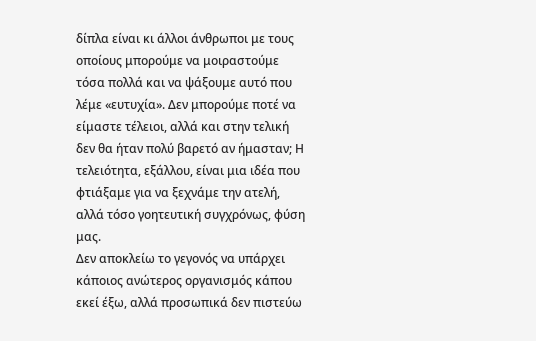δίπλα είναι κι άλλοι άνθρωποι με τους οποίους μπορούμε να μοιραστούμε τόσα πολλά και να ψάξουμε αυτό που λέμε «ευτυχία». Δεν μπορούμε ποτέ να είμαστε τέλειοι, αλλά και στην τελική δεν θα ήταν πολύ βαρετό αν ήμασταν; Η τελειότητα, εξάλλου, είναι μια ιδέα που φτιάξαμε για να ξεχνάμε την ατελή, αλλά τόσο γοητευτική συγχρόνως, φύση μας.
Δεν αποκλείω το γεγονός να υπάρχει κάποιος ανώτερος οργανισμός κάπου εκεί έξω, αλλά προσωπικά δεν πιστεύω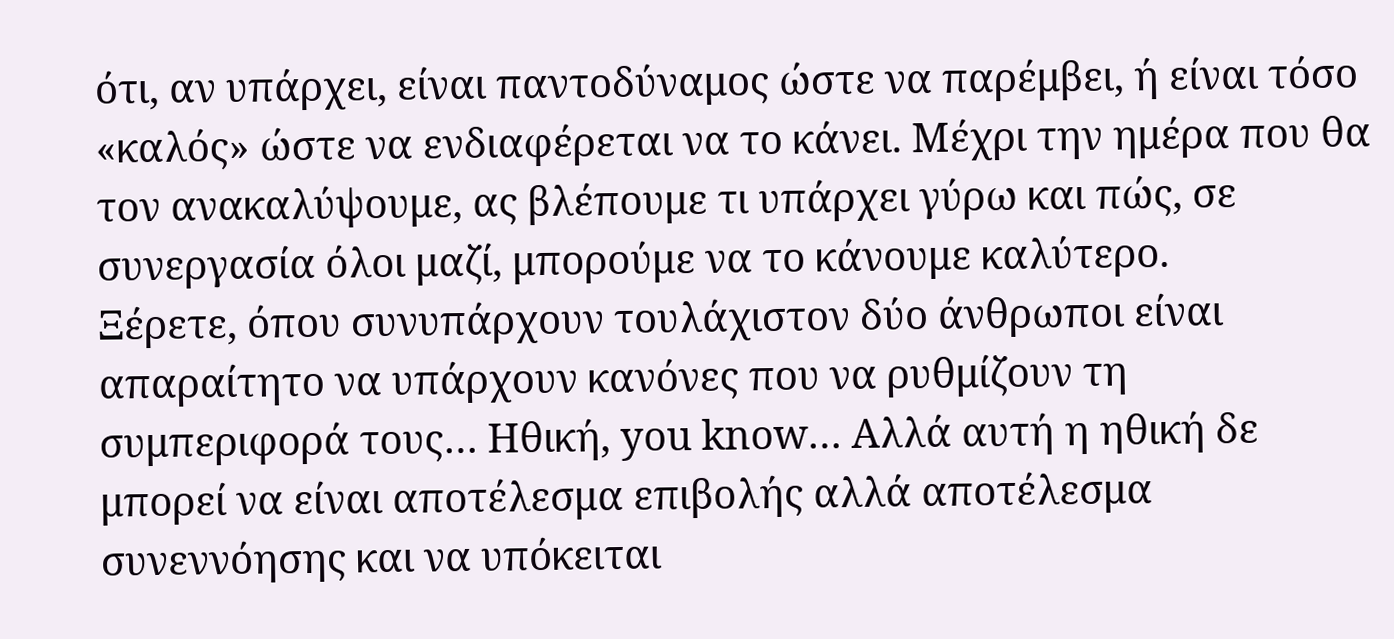ότι, αν υπάρχει, είναι παντοδύναμος ώστε να παρέμβει, ή είναι τόσο «καλός» ώστε να ενδιαφέρεται να το κάνει. Μέχρι την ημέρα που θα τον ανακαλύψουμε, ας βλέπουμε τι υπάρχει γύρω και πώς, σε συνεργασία όλοι μαζί, μπορούμε να το κάνουμε καλύτερο.
Ξέρετε, όπου συνυπάρχουν τουλάχιστον δύο άνθρωποι είναι απαραίτητο να υπάρχουν κανόνες που να ρυθμίζουν τη συμπεριφορά τους… Ηθική, you know… Αλλά αυτή η ηθική δε μπορεί να είναι αποτέλεσμα επιβολής αλλά αποτέλεσμα συνεννόησης και να υπόκειται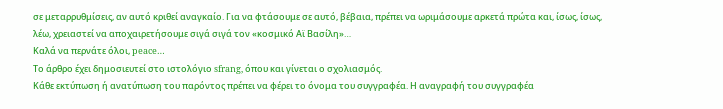σε μεταρρυθμίσεις, αν αυτό κριθεί αναγκαίο. Για να φτάσουμε σε αυτό, βέβαια, πρέπει να ωριμάσουμε αρκετά πρώτα και, ίσως, ίσως, λέω, χρειαστεί να αποχαιρετήσουμε σιγά σιγά τον «κοσμικό Αϊ Βασίλη»…
Καλά να περνάτε όλοι, peace…
Το άρθρο έχει δημοσιευτεί στο ιστολόγιο sfrang, όπου και γίνεται ο σχολιασμός.
Κάθε εκτύπωση ή ανατύπωση του παρόντος πρέπει να φέρει το όνομα του συγγραφέα. Η αναγραφή του συγγραφέα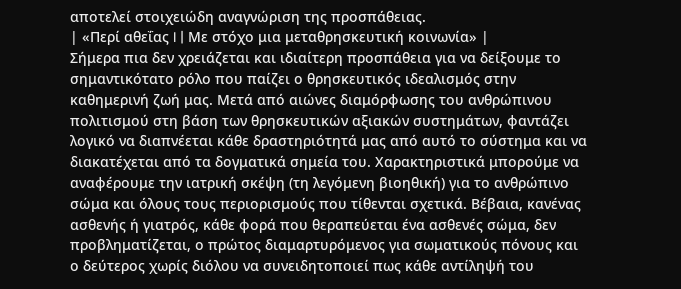αποτελεί στοιχειώδη αναγνώριση της προσπάθειας.
| «Περί αθεΐας I | Με στόχο μια μεταθρησκευτική κοινωνία» |
Σήμερα πια δεν χρειάζεται και ιδιαίτερη προσπάθεια για να δείξουμε το σημαντικότατο ρόλο που παίζει ο θρησκευτικός ιδεαλισμός στην καθημερινή ζωή μας. Μετά από αιώνες διαμόρφωσης του ανθρώπινου πολιτισμού στη βάση των θρησκευτικών αξιακών συστημάτων, φαντάζει λογικό να διαπνέεται κάθε δραστηριότητά μας από αυτό το σύστημα και να διακατέχεται από τα δογματικά σημεία του. Χαρακτηριστικά μπορούμε να αναφέρουμε την ιατρική σκέψη (τη λεγόμενη βιοηθική) για το ανθρώπινο σώμα και όλους τους περιορισμούς που τίθενται σχετικά. Βέβαια, κανένας ασθενής ή γιατρός, κάθε φορά που θεραπεύεται ένα ασθενές σώμα, δεν προβληματίζεται, ο πρώτος διαμαρτυρόμενος για σωματικούς πόνους και ο δεύτερος χωρίς διόλου να συνειδητοποιεί πως κάθε αντίληψή του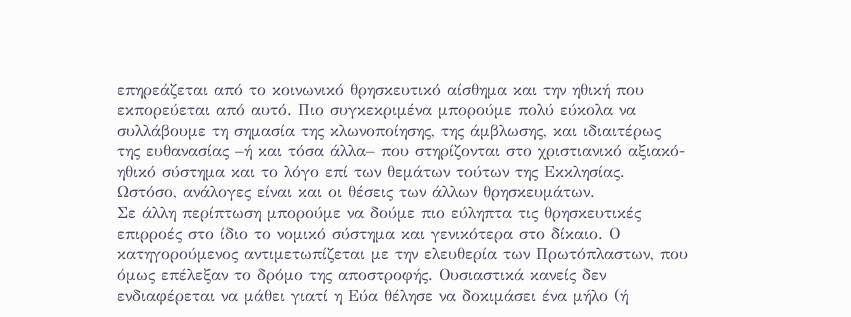επηρεάζεται από το κοινωνικό θρησκευτικό αίσθημα και την ηθική που εκπορεύεται από αυτό. Πιο συγκεκριμένα μπορούμε πολύ εύκολα να συλλάβουμε τη σημασία της κλωνοποίησης, της άμβλωσης, και ιδιαιτέρως της ευθανασίας –ή και τόσα άλλα– που στηρίζονται στο χριστιανικό αξιακό-ηθικό σύστημα και το λόγο επί των θεμάτων τούτων της Εκκλησίας. Ωστόσο, ανάλογες είναι και οι θέσεις των άλλων θρησκευμάτων.
Σε άλλη περίπτωση μπορούμε να δούμε πιο εύληπτα τις θρησκευτικές επιρροές στο ίδιο το νομικό σύστημα και γενικότερα στο δίκαιο. Ο κατηγορούμενος αντιμετωπίζεται με την ελευθερία των Πρωτόπλαστων, που όμως επέλεξαν το δρόμο της αποστροφής. Ουσιαστικά κανείς δεν ενδιαφέρεται να μάθει γιατί η Εύα θέλησε να δοκιμάσει ένα μήλο (ή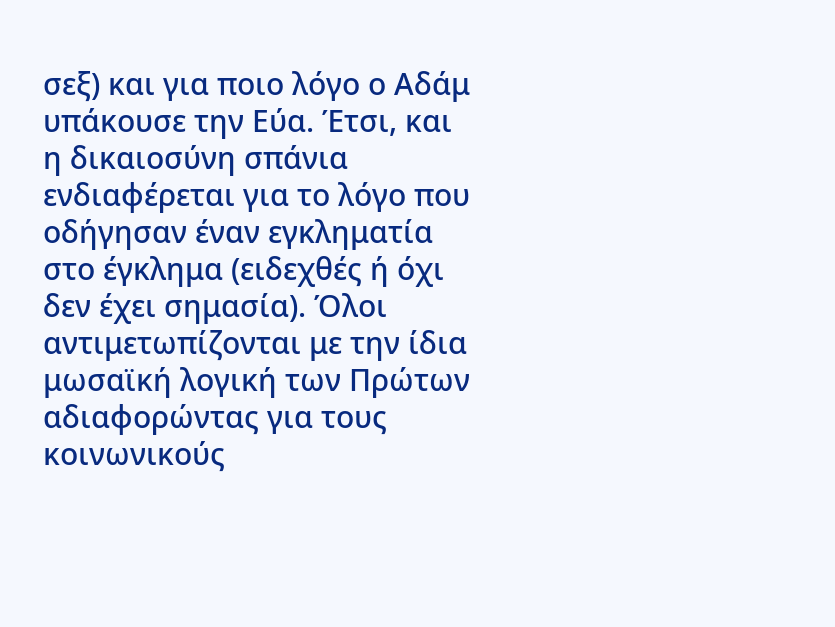σεξ) και για ποιο λόγο ο Αδάμ υπάκουσε την Εύα. Έτσι, και η δικαιοσύνη σπάνια ενδιαφέρεται για το λόγο που οδήγησαν έναν εγκληματία στο έγκλημα (ειδεχθές ή όχι δεν έχει σημασία). Όλοι αντιμετωπίζονται με την ίδια μωσαϊκή λογική των Πρώτων αδιαφορώντας για τους κοινωνικούς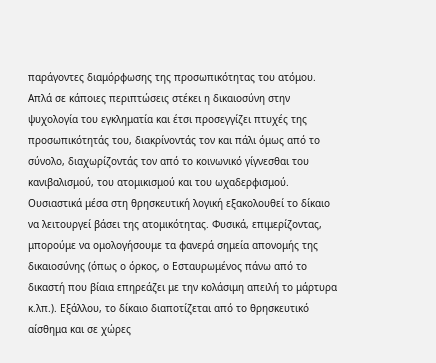παράγοντες διαμόρφωσης της προσωπικότητας του ατόμου. Απλά σε κάποιες περιπτώσεις στέκει η δικαιοσύνη στην ψυχολογία του εγκληματία και έτσι προσεγγίζει πτυχές της προσωπικότητάς του, διακρίνοντάς τον και πάλι όμως από το σύνολο, διαχωρίζοντάς τον από το κοινωνικό γίγνεσθαι του κανιβαλισμού, του ατομικισμού και του ωχαδερφισμού. Ουσιαστικά μέσα στη θρησκευτική λογική εξακολουθεί το δίκαιο να λειτουργεί βάσει της ατομικότητας. Φυσικά, επιμερίζοντας, μπορούμε να ομολογήσουμε τα φανερά σημεία απονομής της δικαιοσύνης (όπως ο όρκος, ο Εσταυρωμένος πάνω από το δικαστή που βίαια επηρεάζει με την κολάσιμη απειλή το μάρτυρα κ.λπ.). Εξάλλου, το δίκαιο διαποτίζεται από το θρησκευτικό αίσθημα και σε χώρες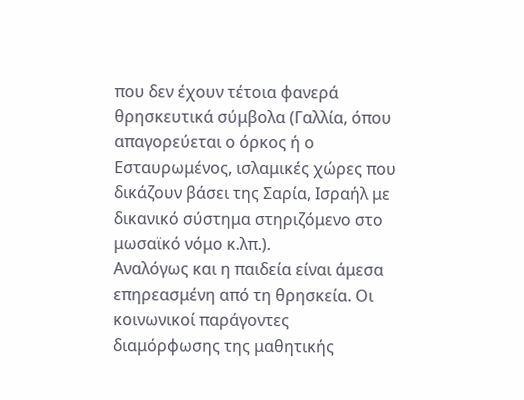που δεν έχουν τέτοια φανερά θρησκευτικά σύμβολα (Γαλλία, όπου απαγορεύεται ο όρκος ή ο Εσταυρωμένος, ισλαμικές χώρες που δικάζουν βάσει της Σαρία, Ισραήλ με δικανικό σύστημα στηριζόμενο στο μωσαϊκό νόμο κ.λπ.).
Αναλόγως και η παιδεία είναι άμεσα επηρεασμένη από τη θρησκεία. Οι κοινωνικοί παράγοντες διαμόρφωσης της μαθητικής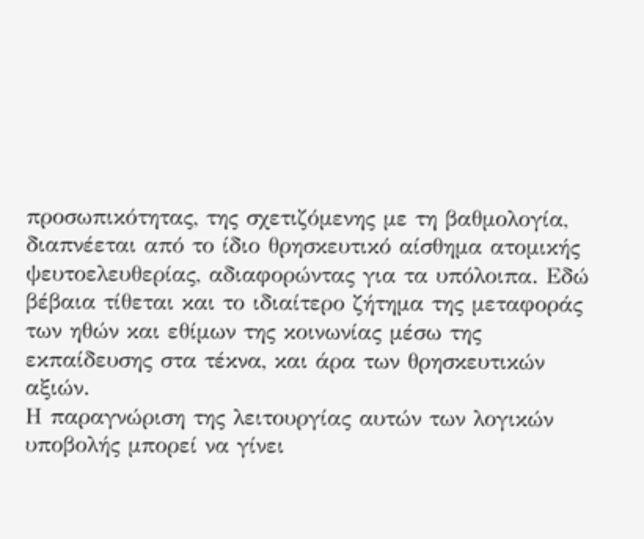προσωπικότητας, της σχετιζόμενης με τη βαθμολογία, διαπνέεται από το ίδιο θρησκευτικό αίσθημα ατομικής ψευτοελευθερίας, αδιαφορώντας για τα υπόλοιπα. Εδώ βέβαια τίθεται και το ιδιαίτερο ζήτημα της μεταφοράς των ηθών και εθίμων της κοινωνίας μέσω της εκπαίδευσης στα τέκνα, και άρα των θρησκευτικών αξιών.
Η παραγνώριση της λειτουργίας αυτών των λογικών υποβολής μπορεί να γίνει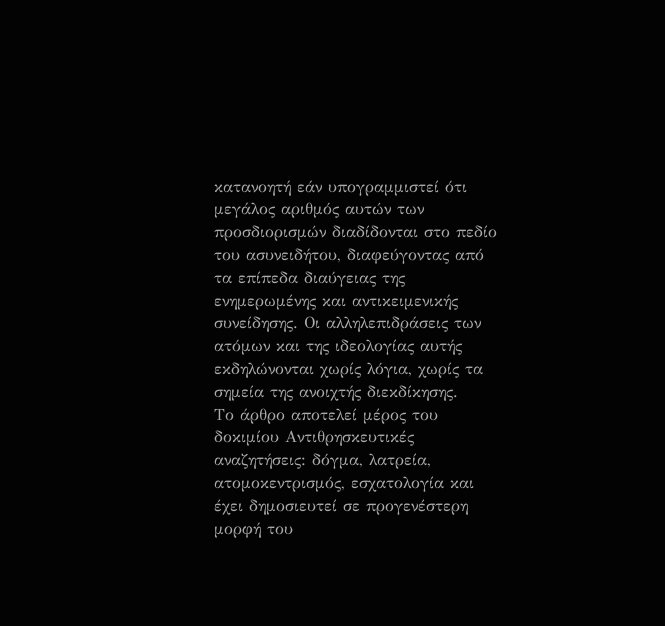κατανοητή εάν υπογραμμιστεί ότι μεγάλος αριθμός αυτών των προσδιορισμών διαδίδονται στο πεδίο του ασυνειδήτου, διαφεύγοντας από τα επίπεδα διαύγειας της ενημερωμένης και αντικειμενικής συνείδησης. Οι αλληλεπιδράσεις των ατόμων και της ιδεολογίας αυτής εκδηλώνονται χωρίς λόγια, χωρίς τα σημεία της ανοιχτής διεκδίκησης.
Το άρθρο αποτελεί μέρος του δοκιμίου Αντιθρησκευτικές αναζητήσεις: δόγμα, λατρεία, ατομοκεντρισμός, εσχατολογία και έχει δημοσιευτεί σε προγενέστερη μορφή του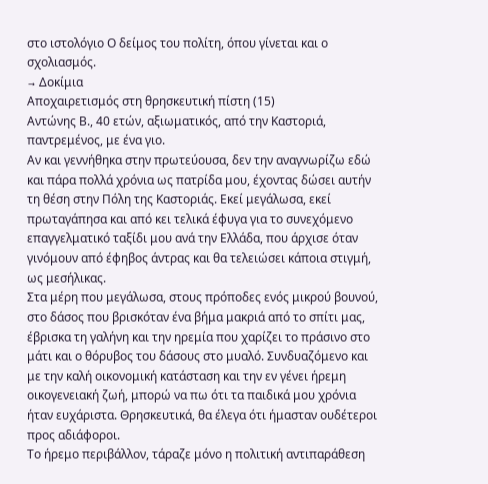στο ιστολόγιο Ο δείμος του πολίτη, όπου γίνεται και ο σχολιασμός.
→ Δοκίμια
Αποχαιρετισμός στη θρησκευτική πίστη (15)
Αντώνης Β., 40 ετών, αξιωματικός, από την Καστοριά, παντρεμένος, με ένα γιο.
Αν και γεννήθηκα στην πρωτεύουσα, δεν την αναγνωρίζω εδώ και πάρα πολλά χρόνια ως πατρίδα μου, έχοντας δώσει αυτήν τη θέση στην Πόλη της Καστοριάς. Εκεί μεγάλωσα, εκεί πρωταγάπησα και από κει τελικά έφυγα για το συνεχόμενο επαγγελματικό ταξίδι μου ανά την Ελλάδα, που άρχισε όταν γινόμουν από έφηβος άντρας και θα τελειώσει κάποια στιγμή, ως μεσήλικας.
Στα μέρη που μεγάλωσα, στους πρόποδες ενός μικρού βουνού, στο δάσος που βρισκόταν ένα βήμα μακριά από το σπίτι μας, έβρισκα τη γαλήνη και την ηρεμία που χαρίζει το πράσινο στο μάτι και ο θόρυβος του δάσους στο μυαλό. Συνδυαζόμενο και με την καλή οικονομική κατάσταση και την εν γένει ήρεμη οικογενειακή ζωή, μπορώ να πω ότι τα παιδικά μου χρόνια ήταν ευχάριστα. Θρησκευτικά, θα έλεγα ότι ήμασταν ουδέτεροι προς αδιάφοροι.
Το ήρεμο περιβάλλον, τάραζε μόνο η πολιτική αντιπαράθεση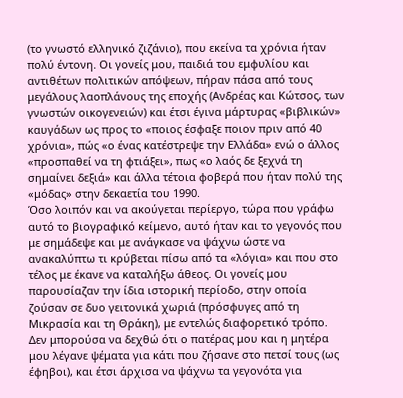(το γνωστό ελληνικό ζιζάνιο), που εκείνα τα χρόνια ήταν πολύ έντονη. Οι γονείς μου, παιδιά του εμφυλίου και αντιθέτων πολιτικών απόψεων, πήραν πάσα από τους μεγάλους λαοπλάνους της εποχής (Ανδρέας και Κώτσος, των γνωστών οικογενειών) και έτσι έγινα μάρτυρας «βιβλικών» καυγάδων ως προς το «ποιος έσφαξε ποιον πριν από 40 χρόνια», πώς «ο ένας κατέστρεψε την Ελλάδα» ενώ ο άλλος «προσπαθεί να τη φτιάξει», πως «ο λαός δε ξεχνά τη σημαίνει δεξιά» και άλλα τέτοια φοβερά που ήταν πολύ της «μόδας» στην δεκαετία του 1990.
Όσο λοιπόν και να ακούγεται περίεργο, τώρα που γράφω αυτό το βιογραφικό κείμενο, αυτό ήταν και το γεγονός που με σημάδεψε και με ανάγκασε να ψάχνω ώστε να ανακαλύπτω τι κρύβεται πίσω από τα «λόγια» και που στο τέλος με έκανε να καταλήξω άθεος. Οι γονείς μου παρουσίαζαν την ίδια ιστορική περίοδο, στην οποία ζούσαν σε δυο γειτονικά χωριά (πρόσφυγες από τη Μικρασία και τη Θράκη), με εντελώς διαφορετικό τρόπο. Δεν μπορούσα να δεχθώ ότι ο πατέρας μου και η μητέρα μου λέγανε ψέματα για κάτι που ζήσανε στο πετσί τους (ως έφηβοι), και έτσι άρχισα να ψάχνω τα γεγονότα για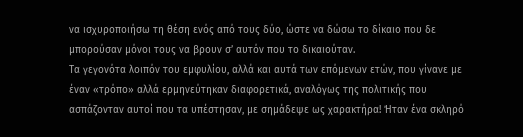να ισχυροποιήσω τη θέση ενός από τους δύο, ώστε να δώσω το δίκαιο που δε μπορούσαν μόνοι τους να βρουν σ’ αυτόν που το δικαιούταν.
Τα γεγονότα λοιπόν του εμφυλίου, αλλά και αυτά των επόμενων ετών, που γίνανε με έναν «τρόπο» αλλά ερμηνεύτηκαν διαφορετικά, αναλόγως της πολιτικής που ασπάζονταν αυτοί που τα υπέστησαν, με σημάδεψε ως χαρακτήρα! Ήταν ένα σκληρό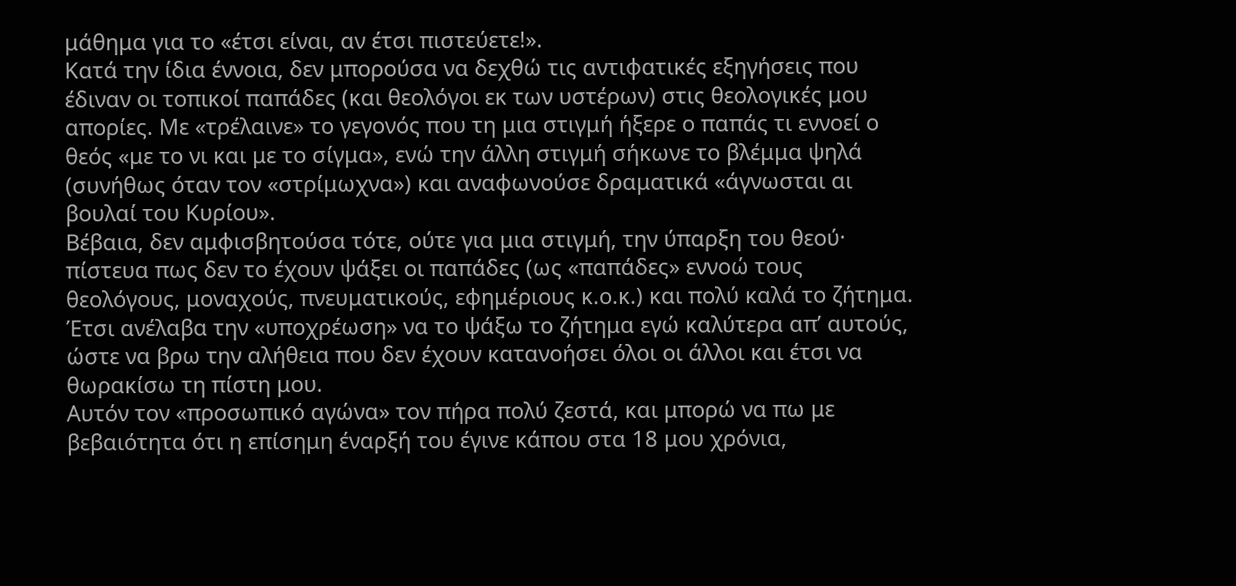μάθημα για το «έτσι είναι, αν έτσι πιστεύετε!».
Κατά την ίδια έννοια, δεν μπορούσα να δεχθώ τις αντιφατικές εξηγήσεις που έδιναν οι τοπικοί παπάδες (και θεολόγοι εκ των υστέρων) στις θεολογικές μου απορίες. Με «τρέλαινε» το γεγονός που τη μια στιγμή ήξερε ο παπάς τι εννοεί ο θεός «με το νι και με το σίγμα», ενώ την άλλη στιγμή σήκωνε το βλέμμα ψηλά (συνήθως όταν τον «στρίμωχνα») και αναφωνούσε δραματικά «άγνωσται αι βουλαί του Κυρίου».
Βέβαια, δεν αμφισβητούσα τότε, ούτε για μια στιγμή, την ύπαρξη του θεού· πίστευα πως δεν το έχουν ψάξει οι παπάδες (ως «παπάδες» εννοώ τους θεολόγους, μοναχούς, πνευματικούς, εφημέριους κ.ο.κ.) και πολύ καλά το ζήτημα. Έτσι ανέλαβα την «υποχρέωση» να το ψάξω το ζήτημα εγώ καλύτερα απ’ αυτούς, ώστε να βρω την αλήθεια που δεν έχουν κατανοήσει όλοι οι άλλοι και έτσι να θωρακίσω τη πίστη μου.
Αυτόν τον «προσωπικό αγώνα» τον πήρα πολύ ζεστά, και μπορώ να πω με βεβαιότητα ότι η επίσημη έναρξή του έγινε κάπου στα 18 μου χρόνια,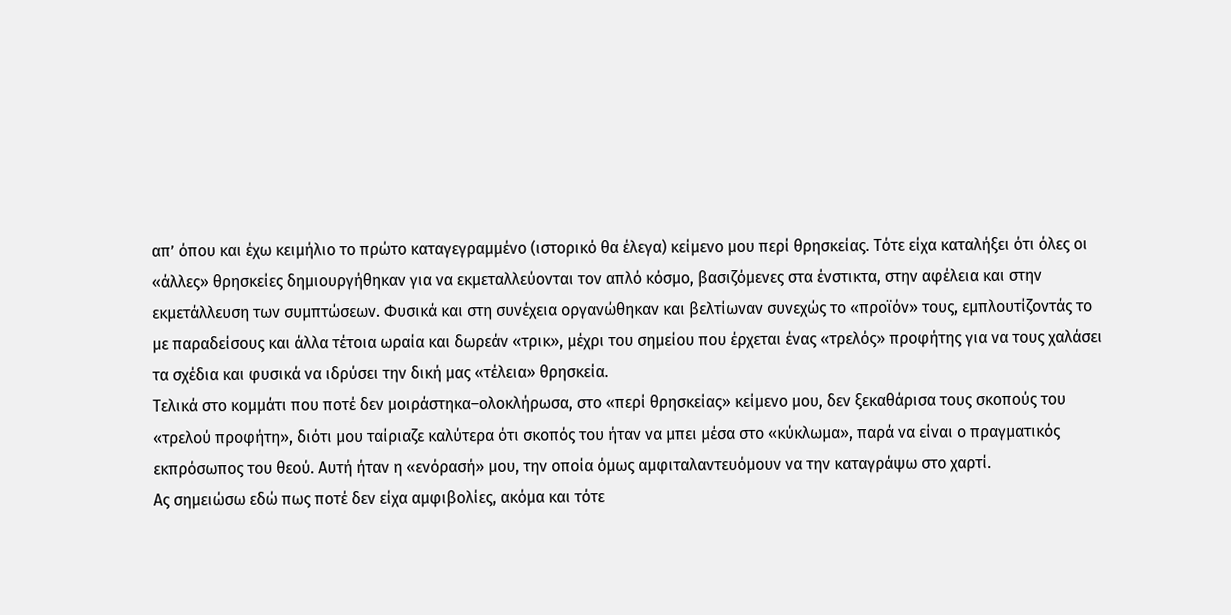απ’ όπου και έχω κειμήλιο το πρώτο καταγεγραμμένο (ιστορικό θα έλεγα) κείμενο μου περί θρησκείας. Τότε είχα καταλήξει ότι όλες οι «άλλες» θρησκείες δημιουργήθηκαν για να εκμεταλλεύονται τον απλό κόσμο, βασιζόμενες στα ένστικτα, στην αφέλεια και στην εκμετάλλευση των συμπτώσεων. Φυσικά και στη συνέχεια οργανώθηκαν και βελτίωναν συνεχώς το «προϊόν» τους, εμπλουτίζοντάς το με παραδείσους και άλλα τέτοια ωραία και δωρεάν «τρικ», μέχρι του σημείου που έρχεται ένας «τρελός» προφήτης για να τους χαλάσει τα σχέδια και φυσικά να ιδρύσει την δική μας «τέλεια» θρησκεία.
Τελικά στο κομμάτι που ποτέ δεν μοιράστηκα–ολοκλήρωσα, στο «περί θρησκείας» κείμενο μου, δεν ξεκαθάρισα τους σκοπούς του «τρελού προφήτη», διότι μου ταίριαζε καλύτερα ότι σκοπός του ήταν να μπει μέσα στο «κύκλωμα», παρά να είναι ο πραγματικός εκπρόσωπος του θεού. Αυτή ήταν η «ενόρασή» μου, την οποία όμως αμφιταλαντευόμουν να την καταγράψω στο χαρτί.
Ας σημειώσω εδώ πως ποτέ δεν είχα αμφιβολίες, ακόμα και τότε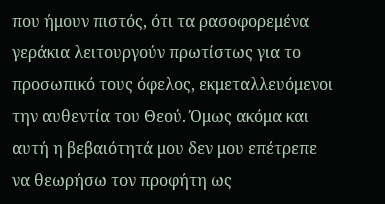που ήμουν πιστός, ότι τα ρασοφορεμένα γεράκια λειτουργούν πρωτίστως για το προσωπικό τους όφελος, εκμεταλλευόμενοι την αυθεντία του Θεού. Όμως ακόμα και αυτή η βεβαιότητά μου δεν μου επέτρεπε να θεωρήσω τον προφήτη ως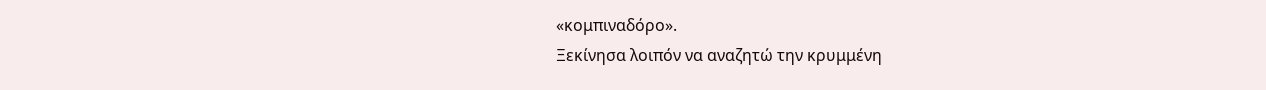«κομπιναδόρο».
Ξεκίνησα λοιπόν να αναζητώ την κρυμμένη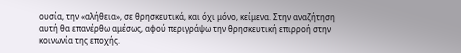ουσία, την «αλήθεια», σε θρησκευτικά, και όχι μόνο, κείμενα. Στην αναζήτηση αυτή θα επανέρθω αμέσως, αφού περιγράψω την θρησκευτική επιρροή στην κοινωνία της εποχής.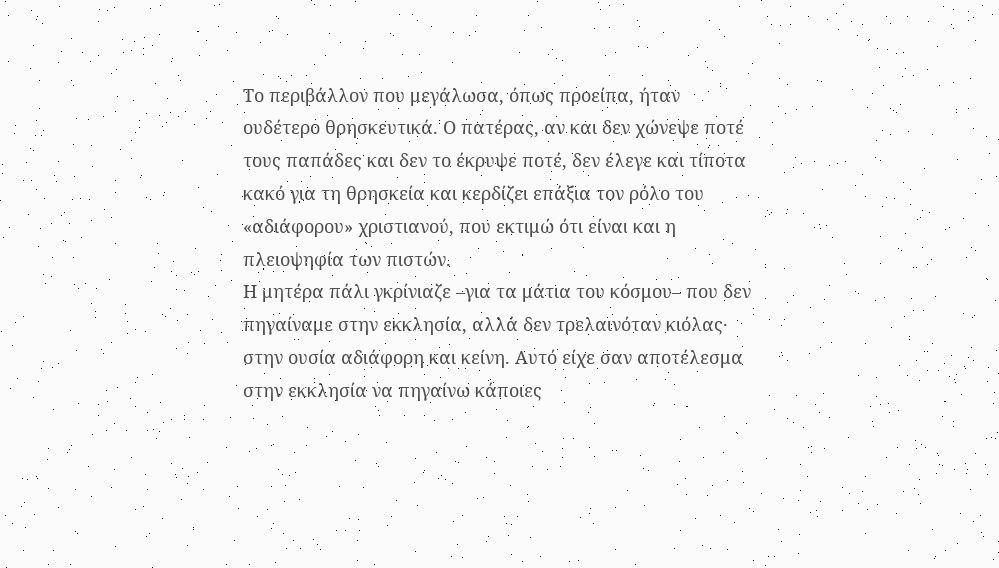Το περιβάλλον που μεγάλωσα, όπως προείπα, ήταν ουδέτερο θρησκευτικά. Ο πατέρας, αν και δεν χώνεψε ποτέ τους παπάδες και δεν το έκρυψε ποτέ, δεν έλεγε και τίποτα κακό για τη θρησκεία και κερδίζει επάξια τον ρόλο του «αδιάφορου» χριστιανού, που εκτιμώ ότι είναι και η πλειοψηφία των πιστών.
Η μητέρα πάλι γκρίνιαζε –για τα μάτια του κόσμου– που δεν πηγαίναμε στην εκκλησία, αλλά δεν τρελαινόταν κιόλας· στην ουσία αδιάφορη και κείνη. Αυτό είχε σαν αποτέλεσμα στην εκκλησία να πηγαίνω κάποιες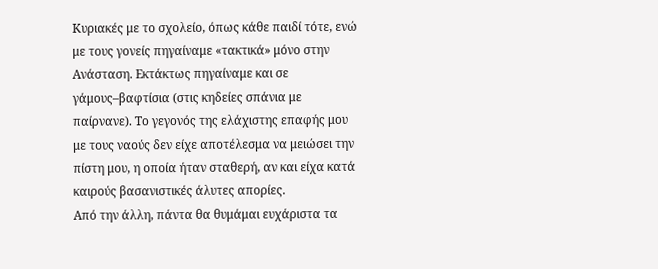Κυριακές με το σχολείο, όπως κάθε παιδί τότε, ενώ με τους γονείς πηγαίναμε «τακτικά» μόνο στην Ανάσταση. Εκτάκτως πηγαίναμε και σε γάμους–βαφτίσια (στις κηδείες σπάνια με παίρνανε). Το γεγονός της ελάχιστης επαφής μου με τους ναούς δεν είχε αποτέλεσμα να μειώσει την πίστη μου, η οποία ήταν σταθερή, αν και είχα κατά καιρούς βασανιστικές άλυτες απορίες.
Από την άλλη, πάντα θα θυμάμαι ευχάριστα τα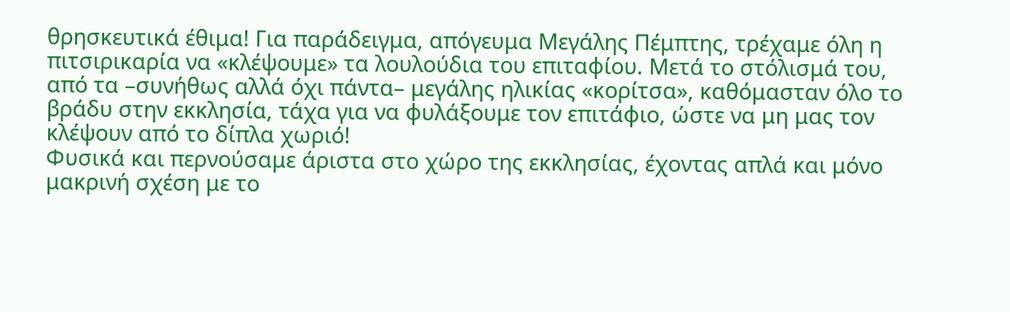θρησκευτικά έθιμα! Για παράδειγμα, απόγευμα Μεγάλης Πέμπτης, τρέχαμε όλη η πιτσιρικαρία να «κλέψουμε» τα λουλούδια του επιταφίου. Μετά το στόλισμά του, από τα –συνήθως αλλά όχι πάντα– μεγάλης ηλικίας «κορίτσα», καθόμασταν όλο το βράδυ στην εκκλησία, τάχα για να φυλάξουμε τον επιτάφιο, ώστε να μη μας τον κλέψουν από το δίπλα χωριό!
Φυσικά και περνούσαμε άριστα στο χώρο της εκκλησίας, έχοντας απλά και μόνο μακρινή σχέση με το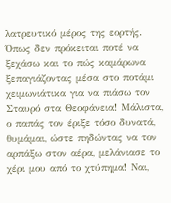λατρευτικό μέρος της εορτής. Όπως δεν πρόκειται ποτέ να ξεχάσω και το πώς καμάρωνα ξεπαγιάζοντας μέσα στο ποτάμι χειμωνιάτικα για να πιάσω τον Σταυρό στα Θεοφάνεια! Μάλιστα, ο παπάς τον έριξε τόσο δυνατά, θυμάμαι, ώστε πηδώντας να τον αρπάξω στον αέρα, μελάνιασε το χέρι μου από το χτύπημα! Ναι,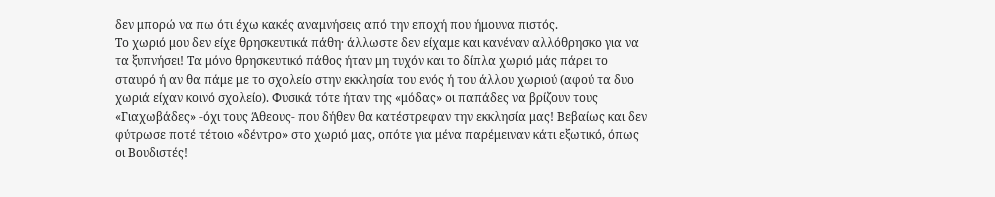δεν μπορώ να πω ότι έχω κακές αναμνήσεις από την εποχή που ήμουνα πιστός.
Το χωριό μου δεν είχε θρησκευτικά πάθη· άλλωστε δεν είχαμε και κανέναν αλλόθρησκο για να τα ξυπνήσει! Τα μόνο θρησκευτικό πάθος ήταν μη τυχόν και το δίπλα χωριό μάς πάρει το σταυρό ή αν θα πάμε με το σχολείο στην εκκλησία του ενός ή του άλλου χωριού (αφού τα δυο χωριά είχαν κοινό σχολείο). Φυσικά τότε ήταν της «μόδας» οι παπάδες να βρίζουν τους «Γιαχωβάδες» -όχι τους Άθεους- που δήθεν θα κατέστρεφαν την εκκλησία μας! Βεβαίως και δεν φύτρωσε ποτέ τέτοιο «δέντρο» στο χωριό μας, οπότε για μένα παρέμειναν κάτι εξωτικό, όπως οι Βουδιστές!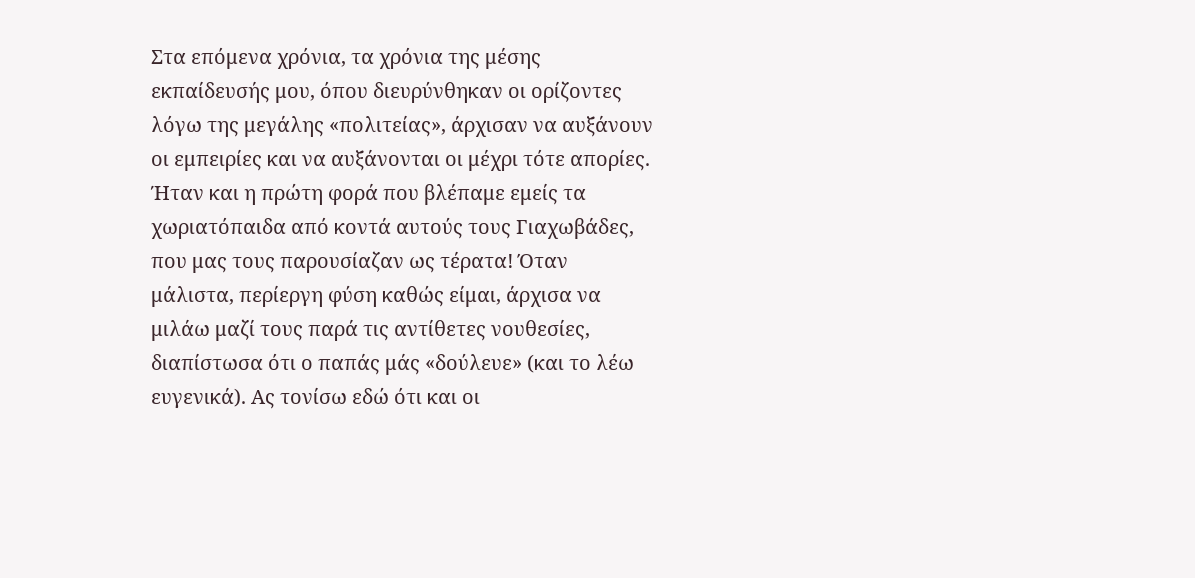Στα επόμενα χρόνια, τα χρόνια της μέσης εκπαίδευσής μου, όπου διευρύνθηκαν οι ορίζοντες λόγω της μεγάλης «πολιτείας», άρχισαν να αυξάνουν οι εμπειρίες και να αυξάνονται οι μέχρι τότε απορίες. Ήταν και η πρώτη φορά που βλέπαμε εμείς τα χωριατόπαιδα από κοντά αυτούς τους Γιαχωβάδες, που μας τους παρουσίαζαν ως τέρατα! Όταν μάλιστα, περίεργη φύση καθώς είμαι, άρχισα να μιλάω μαζί τους παρά τις αντίθετες νουθεσίες, διαπίστωσα ότι ο παπάς μάς «δούλευε» (και το λέω ευγενικά). Ας τονίσω εδώ ότι και οι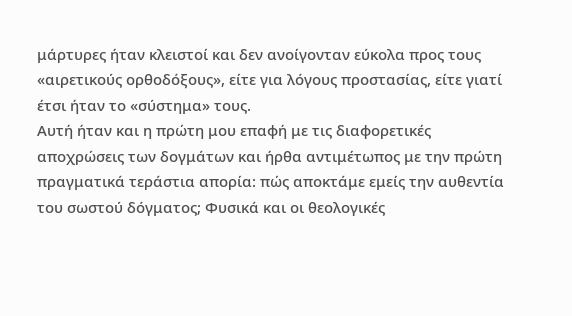μάρτυρες ήταν κλειστοί και δεν ανοίγονταν εύκολα προς τους «αιρετικούς ορθοδόξους», είτε για λόγους προστασίας, είτε γιατί έτσι ήταν το «σύστημα» τους.
Αυτή ήταν και η πρώτη μου επαφή με τις διαφορετικές αποχρώσεις των δογμάτων και ήρθα αντιμέτωπος με την πρώτη πραγματικά τεράστια απορία: πώς αποκτάμε εμείς την αυθεντία του σωστού δόγματος; Φυσικά και οι θεολογικές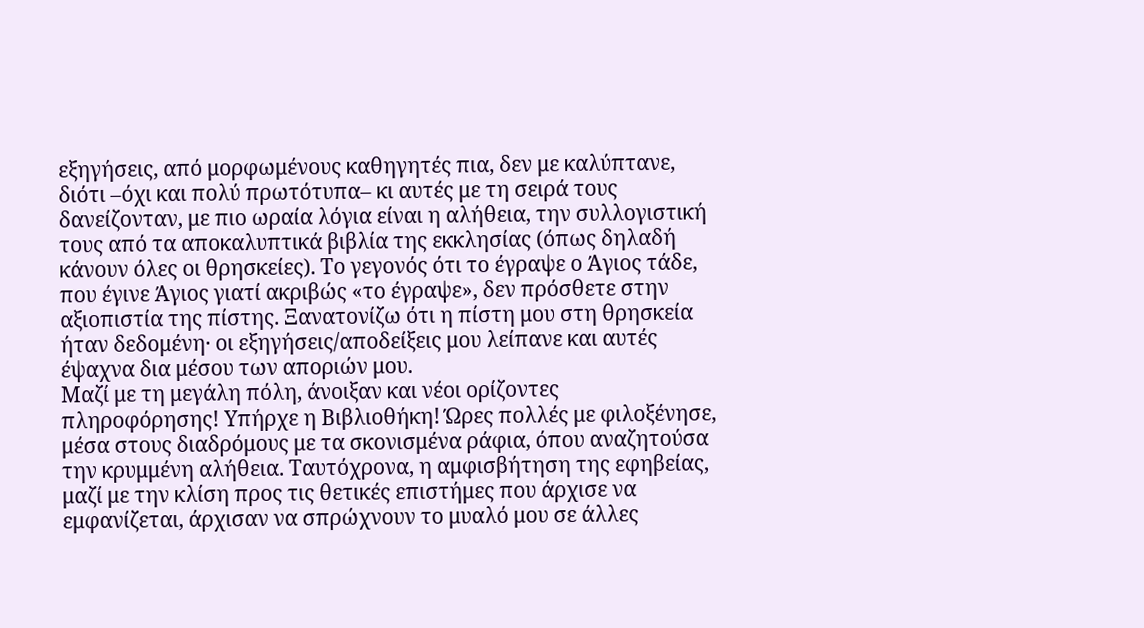εξηγήσεις, από μορφωμένους καθηγητές πια, δεν με καλύπτανε, διότι –όχι και πολύ πρωτότυπα– κι αυτές με τη σειρά τους δανείζονταν, με πιο ωραία λόγια είναι η αλήθεια, την συλλογιστική τους από τα αποκαλυπτικά βιβλία της εκκλησίας (όπως δηλαδή κάνουν όλες οι θρησκείες). Το γεγονός ότι το έγραψε ο Άγιος τάδε, που έγινε Άγιος γιατί ακριβώς «το έγραψε», δεν πρόσθετε στην αξιοπιστία της πίστης. Ξανατονίζω ότι η πίστη μου στη θρησκεία ήταν δεδομένη· οι εξηγήσεις/αποδείξεις μου λείπανε και αυτές έψαχνα δια μέσου των αποριών μου.
Μαζί με τη μεγάλη πόλη, άνοιξαν και νέοι ορίζοντες πληροφόρησης! Υπήρχε η Βιβλιοθήκη! Ώρες πολλές με φιλοξένησε, μέσα στους διαδρόμους με τα σκονισμένα ράφια, όπου αναζητούσα την κρυμμένη αλήθεια. Ταυτόχρονα, η αμφισβήτηση της εφηβείας, μαζί με την κλίση προς τις θετικές επιστήμες που άρχισε να εμφανίζεται, άρχισαν να σπρώχνουν το μυαλό μου σε άλλες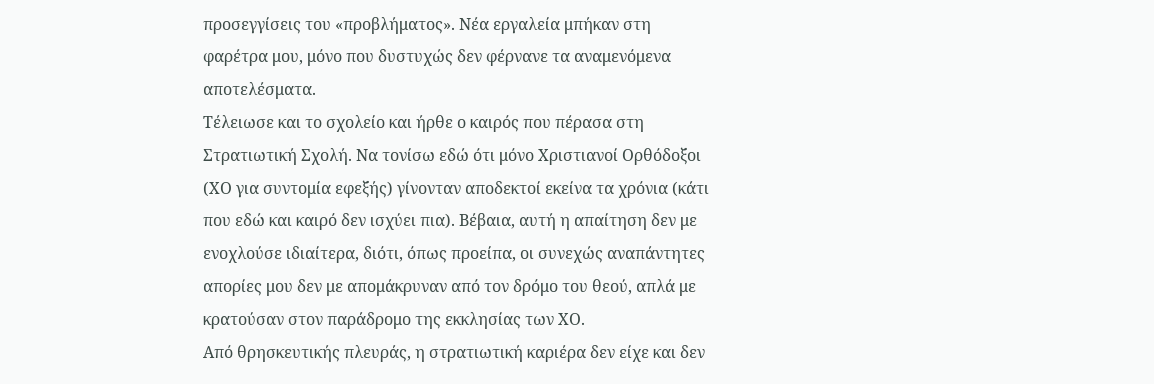προσεγγίσεις του «προβλήματος». Νέα εργαλεία μπήκαν στη φαρέτρα μου, μόνο που δυστυχώς δεν φέρνανε τα αναμενόμενα αποτελέσματα.
Τέλειωσε και το σχολείο και ήρθε ο καιρός που πέρασα στη Στρατιωτική Σχολή. Να τονίσω εδώ ότι μόνο Χριστιανοί Ορθόδοξοι (ΧΟ για συντομία εφεξής) γίνονταν αποδεκτοί εκείνα τα χρόνια (κάτι που εδώ και καιρό δεν ισχύει πια). Βέβαια, αυτή η απαίτηση δεν με ενοχλούσε ιδιαίτερα, διότι, όπως προείπα, οι συνεχώς αναπάντητες απορίες μου δεν με απομάκρυναν από τον δρόμο του θεού, απλά με κρατούσαν στον παράδρομο της εκκλησίας των ΧΟ.
Από θρησκευτικής πλευράς, η στρατιωτική καριέρα δεν είχε και δεν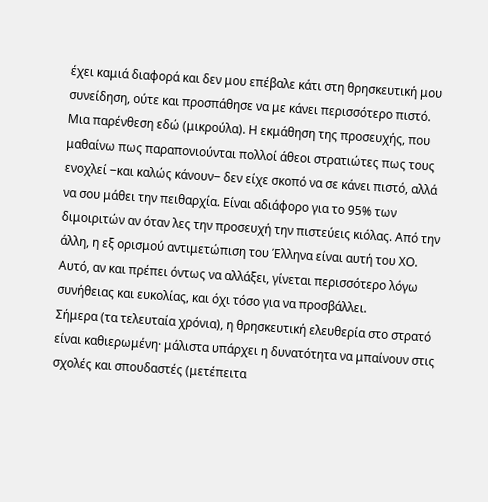έχει καμιά διαφορά και δεν μου επέβαλε κάτι στη θρησκευτική μου συνείδηση, ούτε και προσπάθησε να με κάνει περισσότερο πιστό.
Μια παρένθεση εδώ (μικρούλα). Η εκμάθηση της προσευχής, που μαθαίνω πως παραπονιούνται πολλοί άθεοι στρατιώτες πως τους ενοχλεί ‒και καλώς κάνουν‒ δεν είχε σκοπό να σε κάνει πιστό, αλλά να σου μάθει την πειθαρχία. Είναι αδιάφορο για το 95% των διμοιριτών αν όταν λες την προσευχή την πιστεύεις κιόλας. Από την άλλη, η εξ ορισμού αντιμετώπιση του Έλληνα είναι αυτή του ΧΟ. Αυτό, αν και πρέπει όντως να αλλάξει, γίνεται περισσότερο λόγω συνήθειας και ευκολίας, και όχι τόσο για να προσβάλλει.
Σήμερα (τα τελευταία χρόνια), η θρησκευτική ελευθερία στο στρατό είναι καθιερωμένη· μάλιστα υπάρχει η δυνατότητα να μπαίνουν στις σχολές και σπουδαστές (μετέπειτα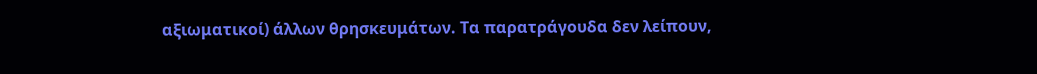αξιωματικοί) άλλων θρησκευμάτων. Τα παρατράγουδα δεν λείπουν,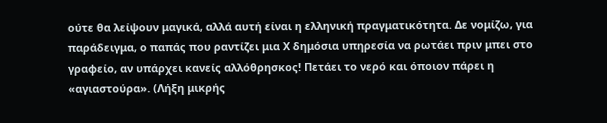ούτε θα λείψουν μαγικά, αλλά αυτή είναι η ελληνική πραγματικότητα. Δε νομίζω, για παράδειγμα, ο παπάς που ραντίζει μια Χ δημόσια υπηρεσία να ρωτάει πριν μπει στο γραφείο, αν υπάρχει κανείς αλλόθρησκος! Πετάει το νερό και όποιον πάρει η «αγιαστούρα». (Λήξη μικρής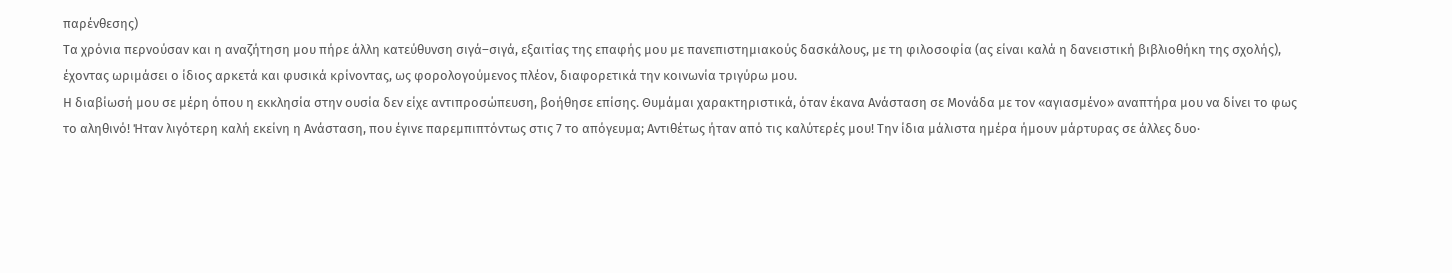παρένθεσης)
Τα χρόνια περνούσαν και η αναζήτηση μου πήρε άλλη κατεύθυνση σιγά–σιγά, εξαιτίας της επαφής μου με πανεπιστημιακούς δασκάλους, με τη φιλοσοφία (ας είναι καλά η δανειστική βιβλιοθήκη της σχολής), έχοντας ωριμάσει ο ίδιος αρκετά και φυσικά κρίνοντας, ως φορολογούμενος πλέον, διαφορετικά την κοινωνία τριγύρω μου.
Η διαβίωσή μου σε μέρη όπου η εκκλησία στην ουσία δεν είχε αντιπροσώπευση, βοήθησε επίσης. Θυμάμαι χαρακτηριστικά, όταν έκανα Ανάσταση σε Μονάδα με τον «αγιασμένο» αναπτήρα μου να δίνει το φως το αληθινό! Ήταν λιγότερη καλή εκείνη η Ανάσταση, που έγινε παρεμπιπτόντως στις 7 το απόγευμα; Αντιθέτως ήταν από τις καλύτερές μου! Την ίδια μάλιστα ημέρα ήμουν μάρτυρας σε άλλες δυο·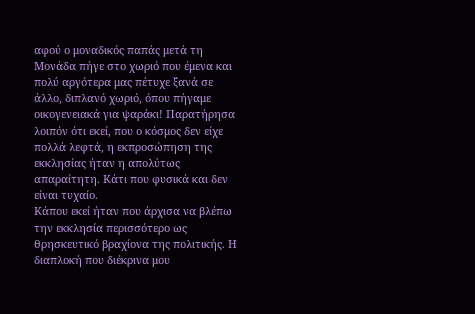αφού ο μοναδικός παπάς μετά τη Μονάδα πήγε στο χωριό που έμενα και πολύ αργότερα μας πέτυχε ξανά σε άλλο, διπλανό χωριό, όπου πήγαμε οικογενειακά για ψαράκι! Παρατήρησα λοιπόν ότι εκεί, που ο κόσμος δεν είχε πολλά λεφτά, η εκπροσώπηση της εκκλησίας ήταν η απολύτως απαραίτητη. Κάτι που φυσικά και δεν είναι τυχαίο.
Κάπου εκεί ήταν που άρχισα να βλέπω την εκκλησία περισσότερο ως θρησκευτικό βραχίονα της πολιτικής. Η διαπλοκή που διέκρινα μου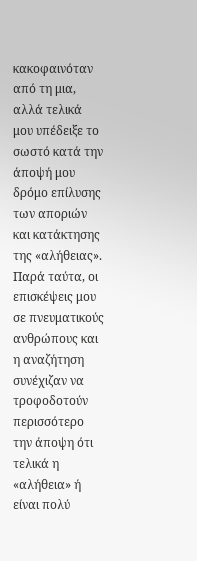κακοφαινόταν από τη μια, αλλά τελικά μου υπέδειξε το σωστό κατά την άποψή μου δρόμο επίλυσης των αποριών και κατάκτησης της «αλήθειας». Παρά ταύτα, οι επισκέψεις μου σε πνευματικούς ανθρώπους και η αναζήτηση συνέχιζαν να τροφοδοτούν περισσότερο την άποψη ότι τελικά η «αλήθεια» ή είναι πολύ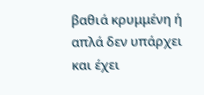βαθιά κρυμμένη ή απλά δεν υπάρχει και έχει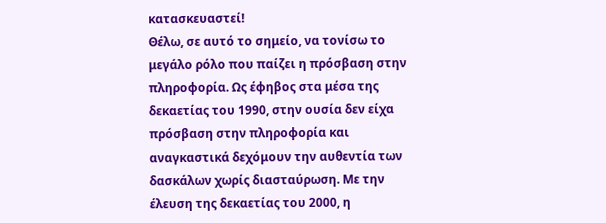κατασκευαστεί!
Θέλω, σε αυτό το σημείο, να τονίσω το μεγάλο ρόλο που παίζει η πρόσβαση στην πληροφορία. Ως έφηβος στα μέσα της δεκαετίας του 1990, στην ουσία δεν είχα πρόσβαση στην πληροφορία και αναγκαστικά δεχόμουν την αυθεντία των δασκάλων χωρίς διασταύρωση. Με την έλευση της δεκαετίας του 2000, η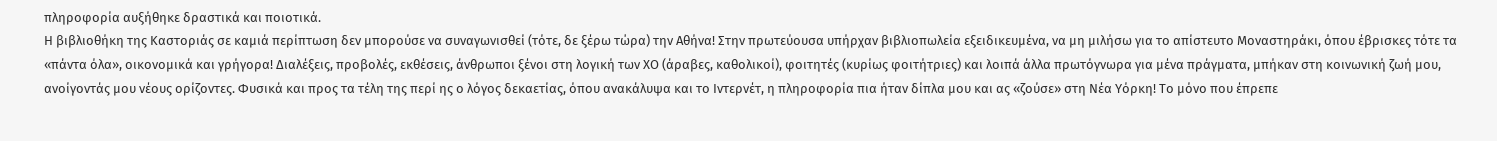πληροφορία αυξήθηκε δραστικά και ποιοτικά.
Η βιβλιοθήκη της Καστοριάς σε καμιά περίπτωση δεν μπορούσε να συναγωνισθεί (τότε, δε ξέρω τώρα) την Αθήνα! Στην πρωτεύουσα υπήρχαν βιβλιοπωλεία εξειδικευμένα, να μη μιλήσω για το απίστευτο Μοναστηράκι, όπου έβρισκες τότε τα «πάντα όλα», οικονομικά και γρήγορα! Διαλέξεις, προβολές, εκθέσεις, άνθρωποι ξένοι στη λογική των ΧΟ (άραβες, καθολικοί), φοιτητές (κυρίως φοιτήτριες) και λοιπά άλλα πρωτόγνωρα για μένα πράγματα, μπήκαν στη κοινωνική ζωή μου, ανοίγοντάς μου νέους ορίζοντες. Φυσικά και προς τα τέλη της περί ης ο λόγος δεκαετίας, όπου ανακάλυψα και το Ιντερνέτ, η πληροφορία πια ήταν δίπλα μου και ας «ζούσε» στη Νέα Υόρκη! Το μόνο που έπρεπε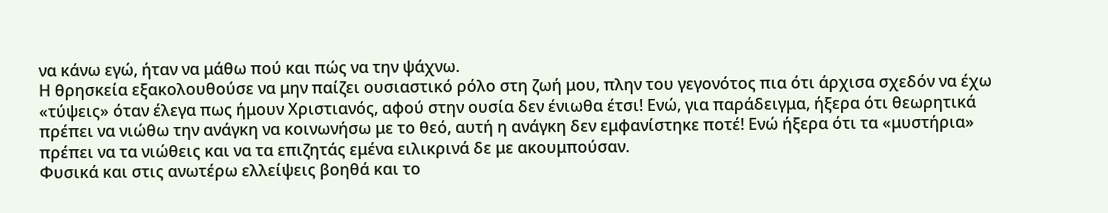να κάνω εγώ, ήταν να μάθω πού και πώς να την ψάχνω.
Η θρησκεία εξακολουθούσε να μην παίζει ουσιαστικό ρόλο στη ζωή μου, πλην του γεγονότος πια ότι άρχισα σχεδόν να έχω «τύψεις» όταν έλεγα πως ήμουν Χριστιανός, αφού στην ουσία δεν ένιωθα έτσι! Ενώ, για παράδειγμα, ήξερα ότι θεωρητικά πρέπει να νιώθω την ανάγκη να κοινωνήσω με το θεό, αυτή η ανάγκη δεν εμφανίστηκε ποτέ! Ενώ ήξερα ότι τα «μυστήρια» πρέπει να τα νιώθεις και να τα επιζητάς εμένα ειλικρινά δε με ακουμπούσαν.
Φυσικά και στις ανωτέρω ελλείψεις βοηθά και το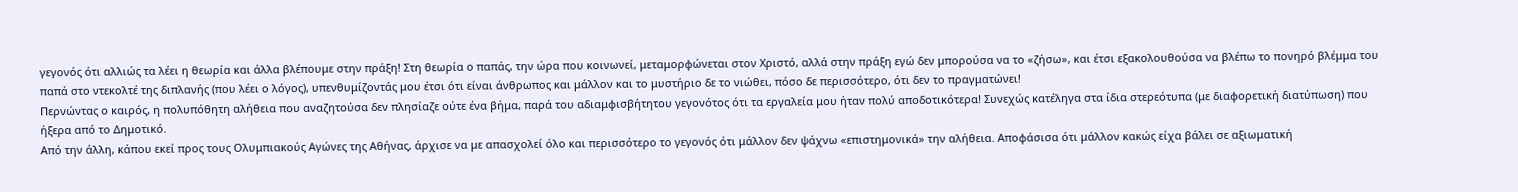γεγονός ότι αλλιώς τα λέει η θεωρία και άλλα βλέπουμε στην πράξη! Στη θεωρία ο παπάς, την ώρα που κοινωνεί, μεταμορφώνεται στον Χριστό, αλλά στην πράξη εγώ δεν μπορούσα να το «ζήσω», και έτσι εξακολουθούσα να βλέπω το πονηρό βλέμμα του παπά στο ντεκολτέ της διπλανής (που λέει ο λόγος), υπενθυμίζοντάς μου έτσι ότι είναι άνθρωπος και μάλλον και το μυστήριο δε το νιώθει, πόσο δε περισσότερο, ότι δεν το πραγματώνει!
Περνώντας ο καιρός, η πολυπόθητη αλήθεια που αναζητούσα δεν πλησίαζε ούτε ένα βήμα, παρά του αδιαμφισβήτητου γεγονότος ότι τα εργαλεία μου ήταν πολύ αποδοτικότερα! Συνεχώς κατέληγα στα ίδια στερεότυπα (με διαφορετική διατύπωση) που ήξερα από το Δημοτικό.
Από την άλλη, κάπου εκεί προς τους Ολυμπιακούς Αγώνες της Αθήνας, άρχισε να με απασχολεί όλο και περισσότερο το γεγονός ότι μάλλον δεν ψάχνω «επιστημονικά» την αλήθεια. Αποφάσισα ότι μάλλον κακώς είχα βάλει σε αξιωματική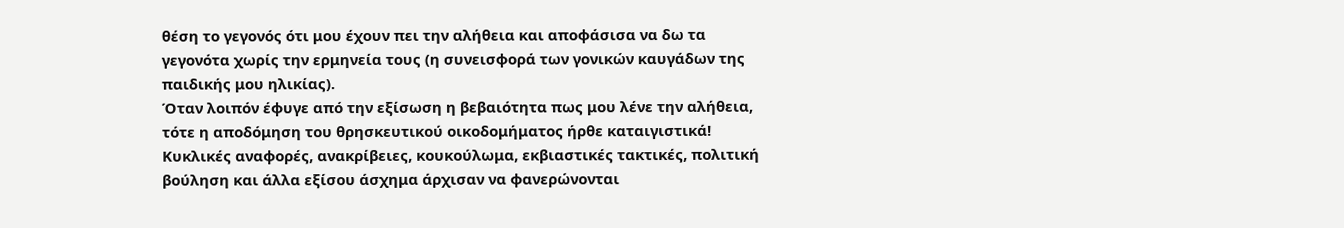θέση το γεγονός ότι μου έχουν πει την αλήθεια και αποφάσισα να δω τα γεγονότα χωρίς την ερμηνεία τους (η συνεισφορά των γονικών καυγάδων της παιδικής μου ηλικίας).
Όταν λοιπόν έφυγε από την εξίσωση η βεβαιότητα πως μου λένε την αλήθεια, τότε η αποδόμηση του θρησκευτικού οικοδομήματος ήρθε καταιγιστικά! Κυκλικές αναφορές, ανακρίβειες, κουκούλωμα, εκβιαστικές τακτικές, πολιτική βούληση και άλλα εξίσου άσχημα άρχισαν να φανερώνονται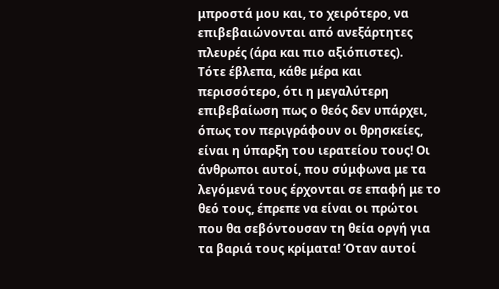μπροστά μου και, το χειρότερο, να επιβεβαιώνονται από ανεξάρτητες πλευρές (άρα και πιο αξιόπιστες).
Τότε έβλεπα, κάθε μέρα και περισσότερο, ότι η μεγαλύτερη επιβεβαίωση πως ο θεός δεν υπάρχει, όπως τον περιγράφουν οι θρησκείες, είναι η ύπαρξη του ιερατείου τους! Οι άνθρωποι αυτοί, που σύμφωνα με τα λεγόμενά τους έρχονται σε επαφή με το θεό τους, έπρεπε να είναι οι πρώτοι που θα σεβόντουσαν τη θεία οργή για τα βαριά τους κρίματα! Όταν αυτοί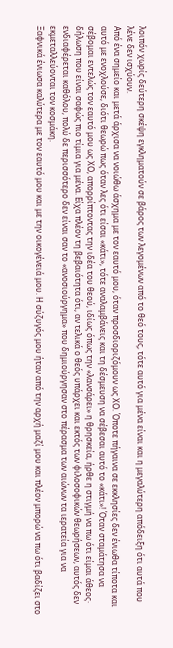λοιπόν χωρίς δεύτερη σκέψη εγκληματούν σε βάρος των λεγομένων από το θεό τους, τότε αυτό για μένα είναι και η μεγαλύτερη απόδειξη ότι αυτά που λένε δεν ισχύουν.
Από ένα σημείο και μετά άρχισα να νοιώθω άσχημα με τον εαυτό μου, όταν προσδιοριζόμουν ως ΧΟ. Όποτε πήγαινα σε εκκλησίες δεν ένιωθα τίποτα και αυτό με ενοχλούσε, διότι θεωρώ πως όταν λες ότι είσαι «κάτι», τότε αναλαμβάνεις και τη δέσμευση να σέβεσαι αυτό το «κάτι»! Όταν σταμάτησα να σέβομαι εντελώς τον εαυτό μου ως ΧΟ, απορρίπτοντας την ιδέα του θεού, ιδίως όπως την «λανσάρει» η θρησκεία, ήρθε η στιγμή να πω ότι είμαι άθεος· δήλωση που είναι σαφώς πιο τίμια για μένα. Είχα πλέον τη βεβαιότητα ότι, αν τελικά ο θεός υπάρχει και εκτός των φιλοσοφικών θεωρήσεων, αυτός δεν ενδιαφέρεται καθόλου, πολύ δε περισσότερο δεν είναι σαν το «ανοσιούργημα» που δημιούργησαν στο πέρασμα των αιώνων τα ιερατεία για να εκμεταλλεύονται τον κοσμάκη.
Ξαφνικά ένιωσα καλύτερα με τον εαυτό μου και με την οικογένειά μου. Η σύζυγός μου ήταν από την αρχή μαζί μου και πλέον μπορώ να πω ότι βαδίζει στο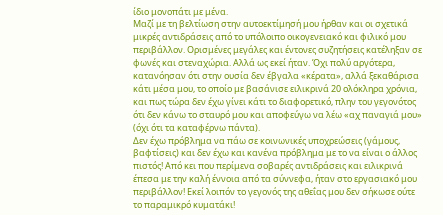ίδιο μονοπάτι με μένα.
Μαζί με τη βελτίωση στην αυτοεκτίμησή μου ήρθαν και οι σχετικά μικρές αντιδράσεις από το υπόλοιπο οικογενειακό και φιλικό μου περιβάλλον. Ορισμένες μεγάλες και έντονες συζητήσεις κατέληξαν σε φωνές και στεναχώρια. Αλλά ως εκεί ήταν. Όχι πολύ αργότερα, κατανόησαν ότι στην ουσία δεν έβγαλα «κέρατα», αλλά ξεκαθάρισα κάτι μέσα μου, το οποίο με βασάνισε ειλικρινά 20 ολόκληρα χρόνια, και πως τώρα δεν έχω γίνει κάτι το διαφορετικό, πλην του γεγονότος ότι δεν κάνω το σταυρό μου και αποφεύγω να λέω «αχ παναγιά μου» (όχι ότι τα καταφέρνω πάντα).
Δεν έχω πρόβλημα να πάω σε κοινωνικές υποχρεώσεις (γάμους, βαφτίσεις) και δεν έχω και κανένα πρόβλημα με το να είναι ο άλλος πιστός! Από κει που περίμενα σοβαρές αντιδράσεις και ειλικρινά έπεσα με την καλή έννοια από τα σύννεφα, ήταν στο εργασιακό μου περιβάλλον! Εκεί λοιπόν το γεγονός της αθεΐας μου δεν σήκωσε ούτε το παραμικρό κυματάκι!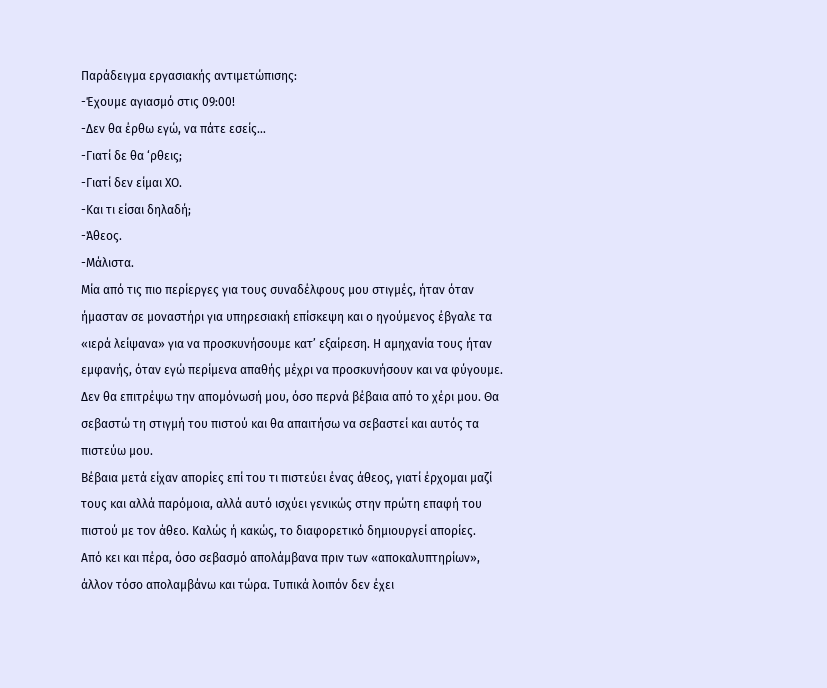Παράδειγμα εργασιακής αντιμετώπισης:
-Έχουμε αγιασμό στις 09:00!
-Δεν θα έρθω εγώ, να πάτε εσείς…
-Γιατί δε θα ‘ρθεις;
-Γιατί δεν είμαι ΧΟ.
-Και τι είσαι δηλαδή;
-Άθεος.
-Μάλιστα.
Μία από τις πιο περίεργες για τους συναδέλφους μου στιγμές, ήταν όταν ήμασταν σε μοναστήρι για υπηρεσιακή επίσκεψη και ο ηγούμενος έβγαλε τα «ιερά λείψανα» για να προσκυνήσουμε κατ’ εξαίρεση. Η αμηχανία τους ήταν εμφανής, όταν εγώ περίμενα απαθής μέχρι να προσκυνήσουν και να φύγουμε. Δεν θα επιτρέψω την απομόνωσή μου, όσο περνά βέβαια από το χέρι μου. Θα σεβαστώ τη στιγμή του πιστού και θα απαιτήσω να σεβαστεί και αυτός τα πιστεύω μου.
Βέβαια μετά είχαν απορίες επί του τι πιστεύει ένας άθεος, γιατί έρχομαι μαζί τους και αλλά παρόμοια, αλλά αυτό ισχύει γενικώς στην πρώτη επαφή του πιστού με τον άθεο. Καλώς ή κακώς, το διαφορετικό δημιουργεί απορίες.
Από κει και πέρα, όσο σεβασμό απολάμβανα πριν των «αποκαλυπτηρίων», άλλον τόσο απολαμβάνω και τώρα. Τυπικά λοιπόν δεν έχει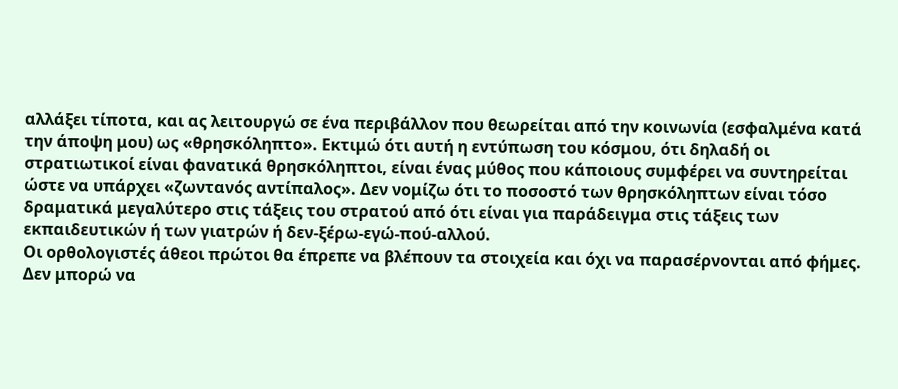αλλάξει τίποτα, και ας λειτουργώ σε ένα περιβάλλον που θεωρείται από την κοινωνία (εσφαλμένα κατά την άποψη μου) ως «θρησκόληπτο». Εκτιμώ ότι αυτή η εντύπωση του κόσμου, ότι δηλαδή οι στρατιωτικοί είναι φανατικά θρησκόληπτοι, είναι ένας μύθος που κάποιους συμφέρει να συντηρείται ώστε να υπάρχει «ζωντανός αντίπαλος». Δεν νομίζω ότι το ποσοστό των θρησκόληπτων είναι τόσο δραματικά μεγαλύτερο στις τάξεις του στρατού από ότι είναι για παράδειγμα στις τάξεις των εκπαιδευτικών ή των γιατρών ή δεν-ξέρω-εγώ-πού-αλλού.
Οι ορθολογιστές άθεοι πρώτοι θα έπρεπε να βλέπουν τα στοιχεία και όχι να παρασέρνονται από φήμες. Δεν μπορώ να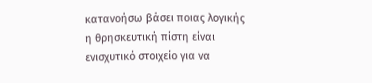κατανοήσω βάσει ποιας λογικής η θρησκευτική πίστη είναι ενισχυτικό στοιχείο για να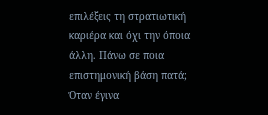επιλέξεις τη στρατιωτική καριέρα και όχι την όποια άλλη. Πάνω σε ποια επιστημονική βάση πατά; Όταν έγινα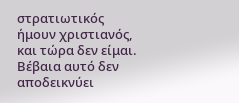στρατιωτικός ήμουν χριστιανός, και τώρα δεν είμαι. Βέβαια αυτό δεν αποδεικνύει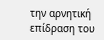την αρνητική επίδραση του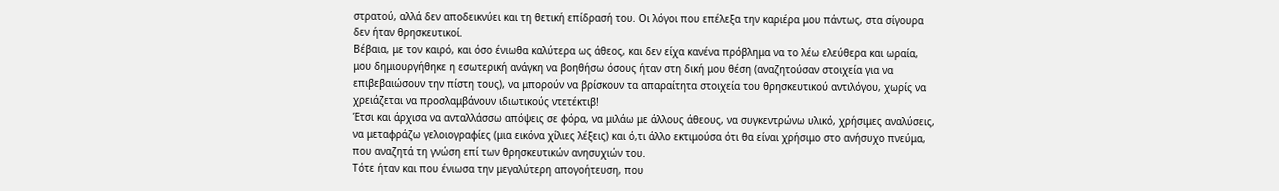στρατού, αλλά δεν αποδεικνύει και τη θετική επίδρασή του. Οι λόγοι που επέλεξα την καριέρα μου πάντως, στα σίγουρα δεν ήταν θρησκευτικοί.
Βέβαια, με τον καιρό, και όσο ένιωθα καλύτερα ως άθεος, και δεν είχα κανένα πρόβλημα να το λέω ελεύθερα και ωραία, μου δημιουργήθηκε η εσωτερική ανάγκη να βοηθήσω όσους ήταν στη δική μου θέση (αναζητούσαν στοιχεία για να επιβεβαιώσουν την πίστη τους), να μπορούν να βρίσκουν τα απαραίτητα στοιχεία του θρησκευτικού αντιλόγου, χωρίς να χρειάζεται να προσλαμβάνουν ιδιωτικούς ντετέκτιβ!
Έτσι και άρχισα να ανταλλάσσω απόψεις σε φόρα, να μιλάω με άλλους άθεους, να συγκεντρώνω υλικό, χρήσιμες αναλύσεις, να μεταφράζω γελοιογραφίες (μια εικόνα χίλιες λέξεις) και ό,τι άλλο εκτιμούσα ότι θα είναι χρήσιμο στο ανήσυχο πνεύμα, που αναζητά τη γνώση επί των θρησκευτικών ανησυχιών του.
Τότε ήταν και που ένιωσα την μεγαλύτερη απογοήτευση, που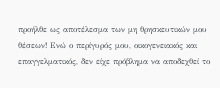προήλθε ως αποτέλεσμα των μη θρησκευτικών μου θέσεων! Ενώ ο περίγυρός μου, οικογενειακός και επαγγελματικός, δεν είχε πρόβλημα να αποδεχθεί το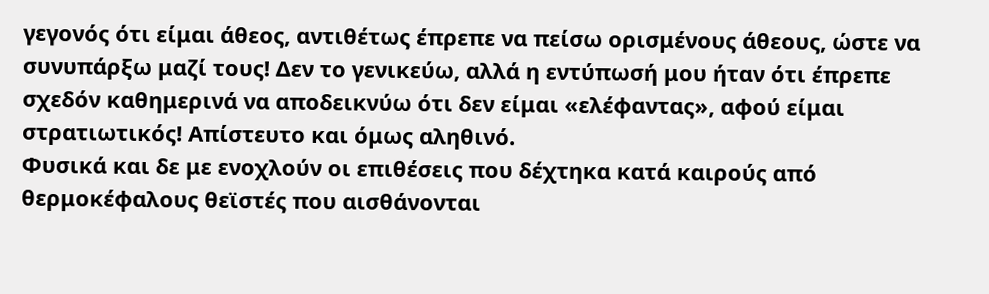γεγονός ότι είμαι άθεος, αντιθέτως έπρεπε να πείσω ορισμένους άθεους, ώστε να συνυπάρξω μαζί τους! Δεν το γενικεύω, αλλά η εντύπωσή μου ήταν ότι έπρεπε σχεδόν καθημερινά να αποδεικνύω ότι δεν είμαι «ελέφαντας», αφού είμαι στρατιωτικός! Απίστευτο και όμως αληθινό.
Φυσικά και δε με ενοχλούν οι επιθέσεις που δέχτηκα κατά καιρούς από θερμοκέφαλους θεϊστές που αισθάνονται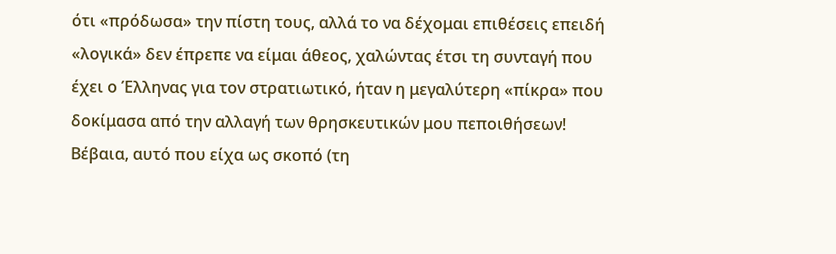ότι «πρόδωσα» την πίστη τους, αλλά το να δέχομαι επιθέσεις επειδή «λογικά» δεν έπρεπε να είμαι άθεος, χαλώντας έτσι τη συνταγή που έχει ο Έλληνας για τον στρατιωτικό, ήταν η μεγαλύτερη «πίκρα» που δοκίμασα από την αλλαγή των θρησκευτικών μου πεποιθήσεων!
Βέβαια, αυτό που είχα ως σκοπό (τη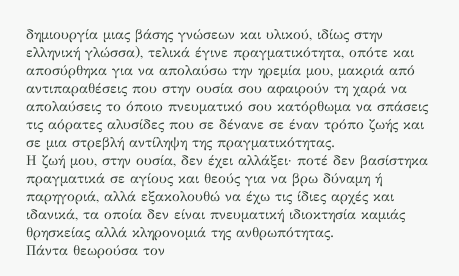δημιουργία μιας βάσης γνώσεων και υλικού, ιδίως στην ελληνική γλώσσα), τελικά έγινε πραγματικότητα, οπότε και αποσύρθηκα για να απολαύσω την ηρεμία μου, μακριά από αντιπαραθέσεις που στην ουσία σου αφαιρούν τη χαρά να απολαύσεις το όποιο πνευματικό σου κατόρθωμα να σπάσεις τις αόρατες αλυσίδες που σε δένανε σε έναν τρόπο ζωής και σε μια στρεβλή αντίληψη της πραγματικότητας.
Η ζωή μου, στην ουσία, δεν έχει αλλάξει· ποτέ δεν βασίστηκα πραγματικά σε αγίους και θεούς για να βρω δύναμη ή παρηγοριά, αλλά εξακολουθώ να έχω τις ίδιες αρχές και ιδανικά, τα οποία δεν είναι πνευματική ιδιοκτησία καμιάς θρησκείας αλλά κληρονομιά της ανθρωπότητας.
Πάντα θεωρούσα τον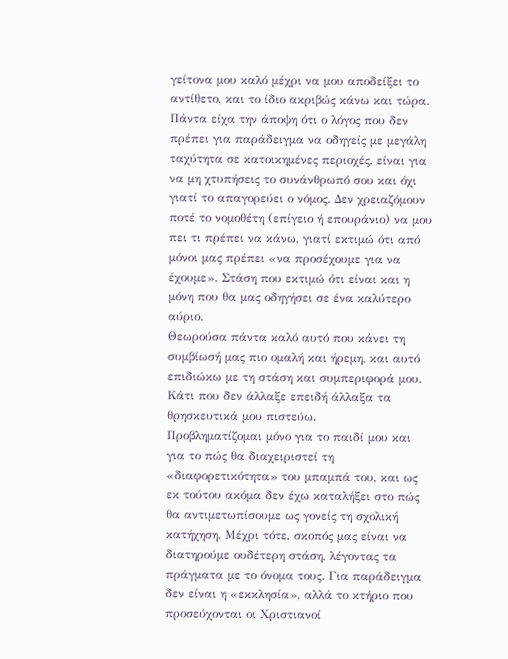γείτονα μου καλό μέχρι να μου αποδείξει το αντίθετο, και το ίδιο ακριβώς κάνω και τώρα. Πάντα είχα την άποψη ότι ο λόγος που δεν πρέπει για παράδειγμα να οδηγείς με μεγάλη ταχύτητα σε κατοικημένες περιοχές, είναι για να μη χτυπήσεις το συνάνθρωπό σου και όχι γιατί το απαγορεύει ο νόμος. Δεν χρειαζόμουν ποτέ το νομοθέτη (επίγειο ή επουράνιο) να μου πει τι πρέπει να κάνω, γιατί εκτιμώ ότι από μόνοι μας πρέπει «να προσέχουμε για να έχουμε». Στάση που εκτιμώ ότι είναι και η μόνη που θα μας οδηγήσει σε ένα καλύτερο αύριο.
Θεωρούσα πάντα καλό αυτό που κάνει τη συμβίωσή μας πιο ομαλή και ήρεμη, και αυτό επιδιώκω με τη στάση και συμπεριφορά μου. Κάτι που δεν άλλαξε επειδή άλλαξα τα θρησκευτικά μου πιστεύω.
Προβληματίζομαι μόνο για το παιδί μου και για το πώς θα διαχειριστεί τη «διαφορετικότητα» του μπαμπά του, και ως εκ τούτου ακόμα δεν έχω καταλήξει στο πώς θα αντιμετωπίσουμε ως γονείς τη σχολική κατήχηση. Μέχρι τότε, σκοπός μας είναι να διατηρούμε ουδέτερη στάση, λέγοντας τα πράγματα με το όνομα τους. Για παράδειγμα δεν είναι η «εκκλησία», αλλά το κτήριο που προσεύχονται οι Χριστιανοί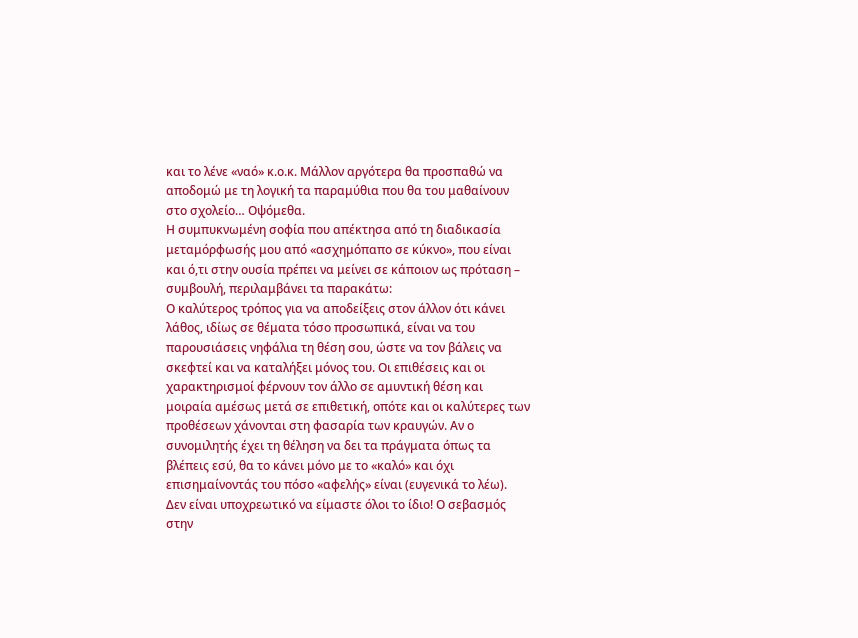και το λένε «ναό» κ.ο.κ. Μάλλον αργότερα θα προσπαθώ να αποδομώ με τη λογική τα παραμύθια που θα του μαθαίνουν στο σχολείο… Οψόμεθα.
Η συμπυκνωμένη σοφία που απέκτησα από τη διαδικασία μεταμόρφωσής μου από «ασχημόπαπο σε κύκνο», που είναι και ό,τι στην ουσία πρέπει να μείνει σε κάποιον ως πρόταση – συμβουλή, περιλαμβάνει τα παρακάτω:
Ο καλύτερος τρόπος για να αποδείξεις στον άλλον ότι κάνει λάθος, ιδίως σε θέματα τόσο προσωπικά, είναι να του παρουσιάσεις νηφάλια τη θέση σου, ώστε να τον βάλεις να σκεφτεί και να καταλήξει μόνος του. Οι επιθέσεις και οι χαρακτηρισμοί φέρνουν τον άλλο σε αμυντική θέση και μοιραία αμέσως μετά σε επιθετική, οπότε και οι καλύτερες των προθέσεων χάνονται στη φασαρία των κραυγών. Αν ο συνομιλητής έχει τη θέληση να δει τα πράγματα όπως τα βλέπεις εσύ, θα το κάνει μόνο με το «καλό» και όχι επισημαίνοντάς του πόσο «αφελής» είναι (ευγενικά το λέω).
Δεν είναι υποχρεωτικό να είμαστε όλοι το ίδιο! Ο σεβασμός στην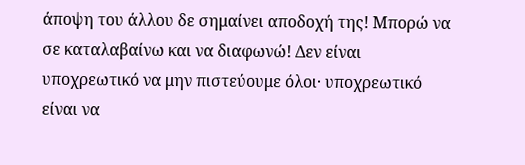άποψη του άλλου δε σημαίνει αποδοχή της! Μπορώ να σε καταλαβαίνω και να διαφωνώ! Δεν είναι υποχρεωτικό να μην πιστεύουμε όλοι· υποχρεωτικό είναι να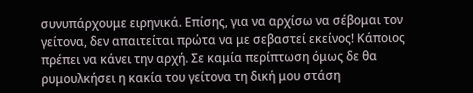συνυπάρχουμε ειρηνικά. Επίσης, για να αρχίσω να σέβομαι τον γείτονα, δεν απαιτείται πρώτα να με σεβαστεί εκείνος! Κάποιος πρέπει να κάνει την αρχή. Σε καμία περίπτωση όμως δε θα ρυμουλκήσει η κακία του γείτονα τη δική μου στάση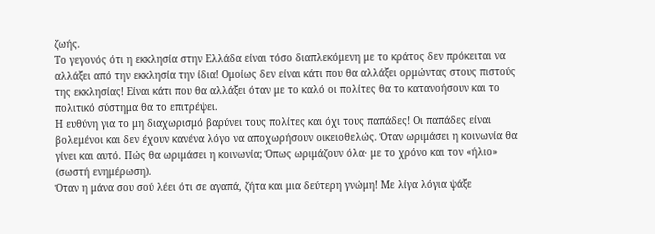ζωής.
Το γεγονός ότι η εκκλησία στην Ελλάδα είναι τόσο διαπλεκόμενη με το κράτος δεν πρόκειται να αλλάξει από την εκκλησία την ίδια! Ομοίως δεν είναι κάτι που θα αλλάξει ορμώντας στους πιστούς της εκκλησίας! Είναι κάτι που θα αλλάξει όταν με το καλό οι πολίτες θα το κατανοήσουν και το πολιτικό σύστημα θα το επιτρέψει.
Η ευθύνη για το μη διαχωρισμό βαρύνει τους πολίτες και όχι τους παπάδες! Οι παπάδες είναι βολεμένοι και δεν έχουν κανένα λόγο να αποχωρήσουν οικειοθελώς. Όταν ωριμάσει η κοινωνία θα γίνει και αυτό. Πώς θα ωριμάσει η κοινωνία; Όπως ωριμάζουν όλα· με το χρόνο και τον «ήλιο» (σωστή ενημέρωση).
Όταν η μάνα σου σού λέει ότι σε αγαπά, ζήτα και μια δεύτερη γνώμη! Με λίγα λόγια ψάξε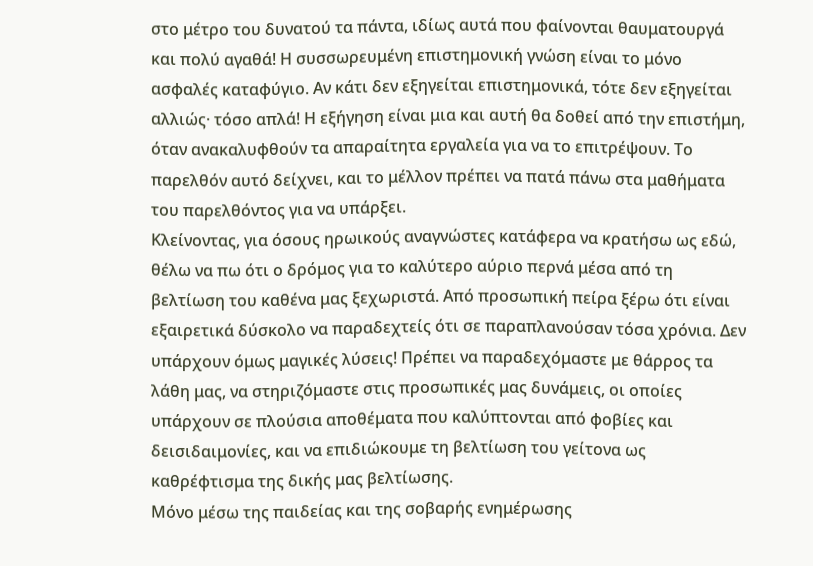στο μέτρο του δυνατού τα πάντα, ιδίως αυτά που φαίνονται θαυματουργά και πολύ αγαθά! Η συσσωρευμένη επιστημονική γνώση είναι το μόνο ασφαλές καταφύγιο. Αν κάτι δεν εξηγείται επιστημονικά, τότε δεν εξηγείται αλλιώς· τόσο απλά! Η εξήγηση είναι μια και αυτή θα δοθεί από την επιστήμη, όταν ανακαλυφθούν τα απαραίτητα εργαλεία για να το επιτρέψουν. Το παρελθόν αυτό δείχνει, και το μέλλον πρέπει να πατά πάνω στα μαθήματα του παρελθόντος για να υπάρξει.
Κλείνοντας, για όσους ηρωικούς αναγνώστες κατάφερα να κρατήσω ως εδώ, θέλω να πω ότι ο δρόμος για το καλύτερο αύριο περνά μέσα από τη βελτίωση του καθένα μας ξεχωριστά. Από προσωπική πείρα ξέρω ότι είναι εξαιρετικά δύσκολο να παραδεχτείς ότι σε παραπλανούσαν τόσα χρόνια. Δεν υπάρχουν όμως μαγικές λύσεις! Πρέπει να παραδεχόμαστε με θάρρος τα λάθη μας, να στηριζόμαστε στις προσωπικές μας δυνάμεις, οι οποίες υπάρχουν σε πλούσια αποθέματα που καλύπτονται από φοβίες και δεισιδαιμονίες, και να επιδιώκουμε τη βελτίωση του γείτονα ως καθρέφτισμα της δικής μας βελτίωσης.
Μόνο μέσω της παιδείας και της σοβαρής ενημέρωσης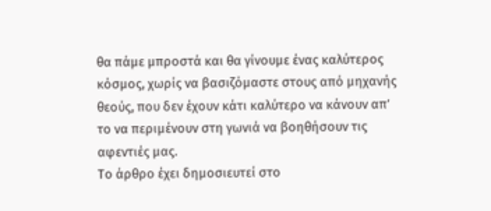θα πάμε μπροστά και θα γίνουμε ένας καλύτερος κόσμος, χωρίς να βασιζόμαστε στους από μηχανής θεούς, που δεν έχουν κάτι καλύτερο να κάνουν απ’ το να περιμένουν στη γωνιά να βοηθήσουν τις αφεντιές μας.
Το άρθρο έχει δημοσιευτεί στο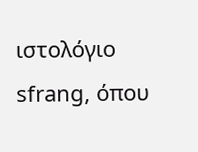ιστολόγιο sfrang, όπου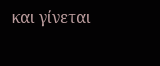και γίνεται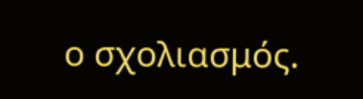ο σχολιασμός.